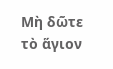Μὴ δῶτε τὸ ἅγιον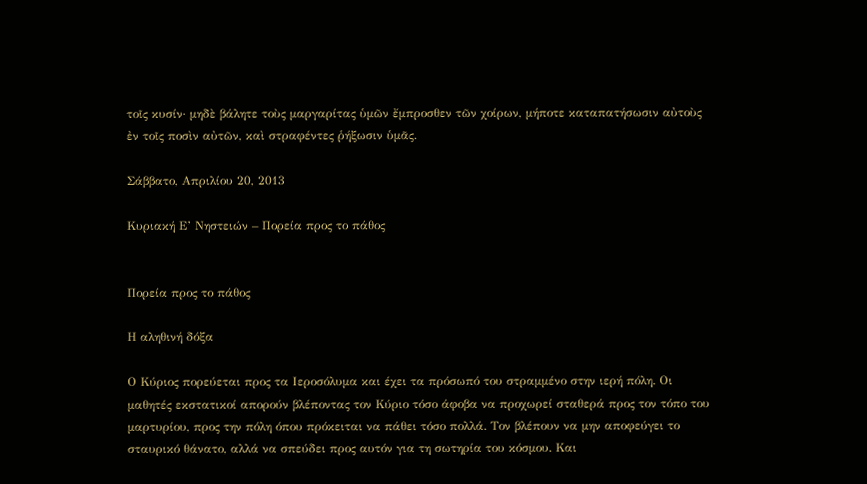τοῖς κυσίν· μηδὲ βάλητε τοὺς μαργαρίτας ὑμῶν ἔμπροσθεν τῶν χοίρων, μήποτε καταπατήσωσιν αὐτοὺς ἐν τοῖς ποσὶν αὐτῶν, καὶ στραφέντες ῥήξωσιν ὑμᾶς.

Σάββατο, Απριλίου 20, 2013

Κυριακή Ε’ Νηστειών – Πορεία προς το πάθος


Πορεία προς το πάθος

Η αληθινή δόξα

Ο Κύριος πορεύεται προς τα Ιεροσόλυμα και έχει τα πρόσωπό του στραμμένο στην ιερή πόλη. Οι μαθητές εκστατικοί απορούν βλέποντας τον Κύριο τόσο άφοβα να προχωρεί σταθερά προς τον τόπο του μαρτυρίου, προς την πόλη όπου πρόκειται να πάθει τόσο πολλά. Τον βλέπουν να μην αποφεύγει το σταυρικό θάνατο, αλλά να σπεύδει προς αυτόν για τη σωτηρία του κόσμου. Και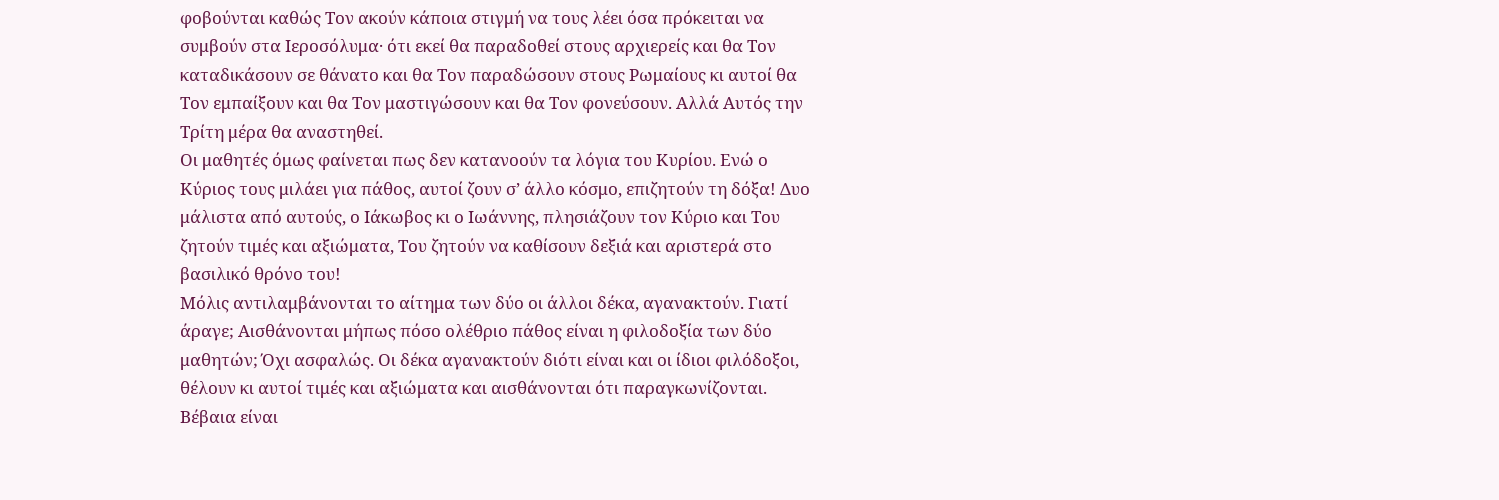φοβούνται καθώς Τον ακούν κάποια στιγμή να τους λέει όσα πρόκειται να συμβούν στα Ιεροσόλυμα· ότι εκεί θα παραδοθεί στους αρχιερείς και θα Τον καταδικάσουν σε θάνατο και θα Τον παραδώσουν στους Ρωμαίους κι αυτοί θα Τον εμπαίξουν και θα Τον μαστιγώσουν και θα Τον φονεύσουν. Αλλά Αυτός την Τρίτη μέρα θα αναστηθεί.
Οι μαθητές όμως φαίνεται πως δεν κατανοούν τα λόγια του Κυρίου. Ενώ ο Κύριος τους μιλάει για πάθος, αυτοί ζουν σ’ άλλο κόσμο, επιζητούν τη δόξα! Δυο μάλιστα από αυτούς, ο Ιάκωβος κι ο Ιωάννης, πλησιάζουν τον Κύριο και Του ζητούν τιμές και αξιώματα, Του ζητούν να καθίσουν δεξιά και αριστερά στο βασιλικό θρόνο του!
Μόλις αντιλαμβάνονται το αίτημα των δύο οι άλλοι δέκα, αγανακτούν. Γιατί άραγε; Αισθάνονται μήπως πόσο ολέθριο πάθος είναι η φιλοδοξία των δύο μαθητών; Όχι ασφαλώς. Οι δέκα αγανακτούν διότι είναι και οι ίδιοι φιλόδοξοι, θέλουν κι αυτοί τιμές και αξιώματα και αισθάνονται ότι παραγκωνίζονται. Βέβαια είναι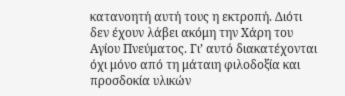κατανοητή αυτή τους η εκτροπή. Διότι δεν έχουν λάβει ακόμη την Χάρη του Αγίου Πνεύματος. Γι’ αυτό διακατέχονται όχι μόνο από τη μάταιη φιλοδοξία και προσδοκία υλικών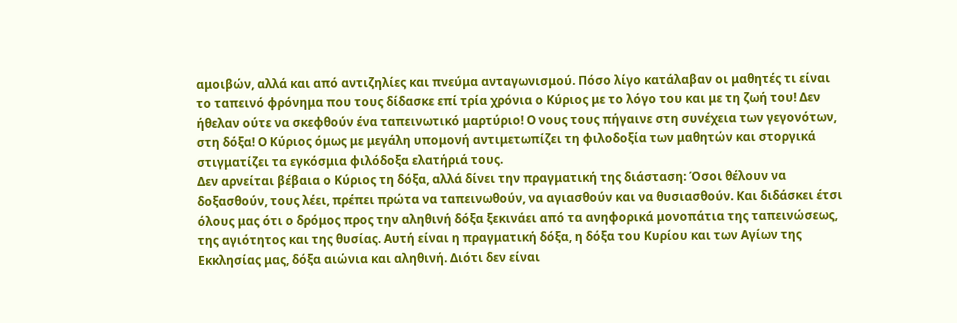αμοιβών, αλλά και από αντιζηλίες και πνεύμα ανταγωνισμού. Πόσο λίγο κατάλαβαν οι μαθητές τι είναι το ταπεινό φρόνημα που τους δίδασκε επί τρία χρόνια ο Κύριος με το λόγο του και με τη ζωή του! Δεν ήθελαν ούτε να σκεφθούν ένα ταπεινωτικό μαρτύριο! Ο νους τους πήγαινε στη συνέχεια των γεγονότων, στη δόξα! Ο Κύριος όμως με μεγάλη υπομονή αντιμετωπίζει τη φιλοδοξία των μαθητών και στοργικά στιγματίζει τα εγκόσμια φιλόδοξα ελατήριά τους.
Δεν αρνείται βέβαια ο Κύριος τη δόξα, αλλά δίνει την πραγματική της διάσταση: Όσοι θέλουν να δοξασθούν, τους λέει, πρέπει πρώτα να ταπεινωθούν, να αγιασθούν και να θυσιασθούν. Και διδάσκει έτσι όλους μας ότι ο δρόμος προς την αληθινή δόξα ξεκινάει από τα ανηφορικά μονοπάτια της ταπεινώσεως, της αγιότητος και της θυσίας. Αυτή είναι η πραγματική δόξα, η δόξα του Κυρίου και των Αγίων της Εκκλησίας μας, δόξα αιώνια και αληθινή. Διότι δεν είναι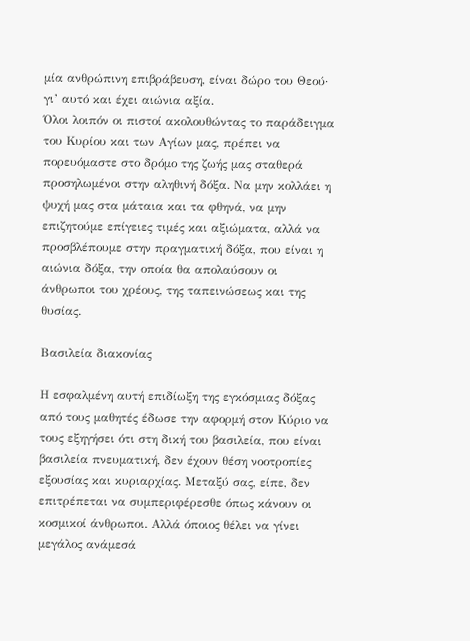μία ανθρώπινη επιβράβευση, είναι δώρο του Θεού· γι’ αυτό και έχει αιώνια αξία.
Όλοι λοιπόν οι πιστοί ακολουθώντας το παράδειγμα του Κυρίου και των Αγίων μας, πρέπει να πορευόμαστε στο δρόμο της ζωής μας σταθερά προσηλωμένοι στην αληθινή δόξα. Να μην κολλάει η ψυχή μας στα μάταια και τα φθηνά, να μην επιζητούμε επίγειες τιμές και αξιώματα, αλλά να προσβλέπουμε στην πραγματική δόξα, που είναι η αιώνια δόξα, την οποία θα απολαύσουν οι άνθρωποι του χρέους, της ταπεινώσεως και της θυσίας.

Βασιλεία διακονίας

Η εσφαλμένη αυτή επιδίωξη της εγκόσμιας δόξας από τους μαθητές έδωσε την αφορμή στον Κύριο να τους εξηγήσει ότι στη δική του βασιλεία, που είναι βασιλεία πνευματική, δεν έχουν θέση νοοτροπίες εξουσίας και κυριαρχίας. Μεταξύ σας, είπε, δεν επιτρέπεται να συμπεριφέρεσθε όπως κάνουν οι κοσμικοί άνθρωποι. Αλλά όποιος θέλει να γίνει μεγάλος ανάμεσά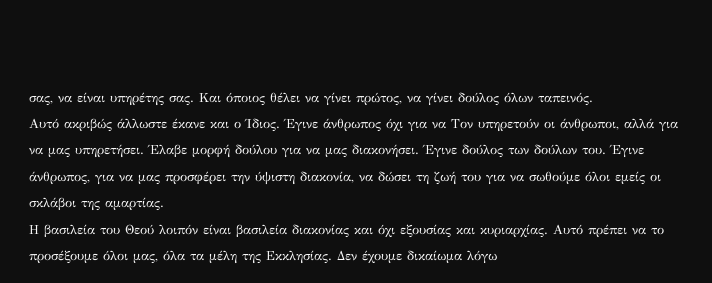σας, να είναι υπηρέτης σας. Και όποιος θέλει να γίνει πρώτος, να γίνει δούλος όλων ταπεινός.
Αυτό ακριβώς άλλωστε έκανε και ο Ίδιος. Έγινε άνθρωπος όχι για να Τον υπηρετούν οι άνθρωποι, αλλά για να μας υπηρετήσει. Έλαβε μορφή δούλου για να μας διακονήσει. Έγινε δούλος των δούλων του. Έγινε άνθρωπος, για να μας προσφέρει την ύψιστη διακονία, να δώσει τη ζωή του για να σωθούμε όλοι εμείς οι σκλάβοι της αμαρτίας.
Η βασιλεία του Θεού λοιπόν είναι βασιλεία διακονίας και όχι εξουσίας και κυριαρχίας. Αυτό πρέπει να το προσέξουμε όλοι μας, όλα τα μέλη της Εκκλησίας. Δεν έχουμε δικαίωμα λόγω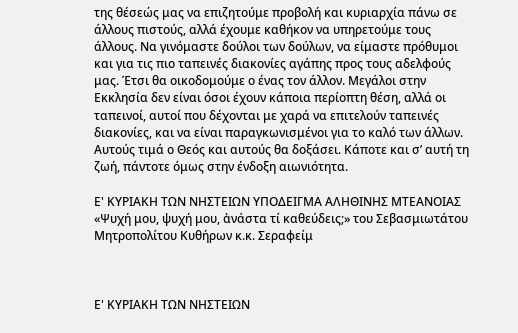της θέσεώς μας να επιζητούμε προβολή και κυριαρχία πάνω σε άλλους πιστούς, αλλά έχουμε καθήκον να υπηρετούμε τους άλλους. Να γινόμαστε δούλοι των δούλων, να είμαστε πρόθυμοι και για τις πιο ταπεινές διακονίες αγάπης προς τους αδελφούς μας. Έτσι θα οικοδομούμε ο ένας τον άλλον. Μεγάλοι στην Εκκλησία δεν είναι όσοι έχουν κάποια περίοπτη θέση, αλλά οι ταπεινοί, αυτοί που δέχονται με χαρά να επιτελούν ταπεινές διακονίες, και να είναι παραγκωνισμένοι για το καλό των άλλων. Αυτούς τιμά ο Θεός και αυτούς θα δοξάσει. Κάποτε και σ’ αυτή τη ζωή, πάντοτε όμως στην ένδοξη αιωνιότητα.

Ε' ΚΥΡΙΑΚΗ ΤΩΝ ΝΗΣΤΕΙΩΝ ΥΠΟΔΕΙΓΜΑ ΑΛΗΘΙΝΗΣ ΜΤΕΑΝΟΙΑΣ «Ψυχή μου, ψυχή μου, ἀνάστα τί καθεύδεις;» του Σεβασμιωτάτου Μητροπολίτου Κυθήρων κ.κ. Σεραφείμ



Ε' ΚΥΡΙΑΚΗ ΤΩΝ ΝΗΣΤΕΙΩΝ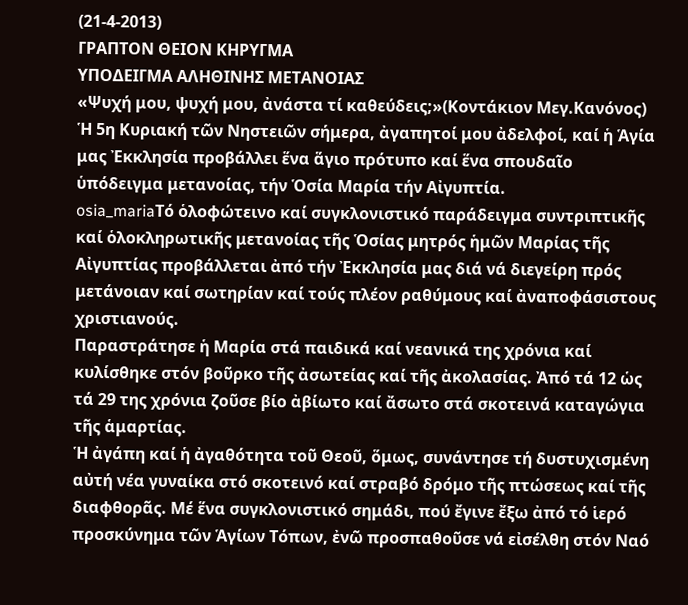(21-4-2013)
ΓΡΑΠΤΟΝ ΘΕΙΟΝ ΚΗΡΥΓΜΑ
ΥΠΟΔΕΙΓΜΑ ΑΛΗΘΙΝΗΣ ΜΕΤΑΝΟΙΑΣ
«Ψυχή μου, ψυχή μου, ἀνάστα τί καθεύδεις;»(Κοντάκιον Μεγ.Κανόνος)
Ἡ 5η Κυριακή τῶν Νηστειῶν σήμερα, ἀγαπητοί μου ἀδελφοί, καί ἡ Ἁγία μας Ἐκκλησία προβάλλει ἕνα ἅγιο πρότυπο καί ἕνα σπουδαῖο ὑπόδειγμα μετανοίας, τήν Ὁσία Μαρία τήν Αἰγυπτία.
osia_mariaΤό ὁλοφώτεινο καί συγκλονιστικό παράδειγμα συντριπτικῆς καί ὁλοκληρωτικῆς μετανοίας τῆς Ὁσίας μητρός ἡμῶν Μαρίας τῆς Αἰγυπτίας προβάλλεται ἀπό τήν Ἐκκλησία μας διά νά διεγείρη πρός μετάνοιαν καί σωτηρίαν καί τούς πλέον ραθύμους καί ἀναποφάσιστους χριστιανούς.
Παραστράτησε ἡ Μαρία στά παιδικά καί νεανικά της χρόνια καί κυλίσθηκε στόν βοῦρκο τῆς ἀσωτείας καί τῆς ἀκολασίας. Ἀπό τά 12 ὡς τά 29 της χρόνια ζοῦσε βίο ἀβίωτο καί ἄσωτο στά σκοτεινά καταγώγια τῆς ἁμαρτίας.
Ἡ ἀγάπη καί ἡ ἀγαθότητα τοῦ Θεοῦ, ὅμως, συνάντησε τή δυστυχισμένη αὐτή νέα γυναίκα στό σκοτεινό καί στραβό δρόμο τῆς πτώσεως καί τῆς διαφθορᾶς. Μέ ἕνα συγκλονιστικό σημάδι, πού ἔγινε ἔξω ἀπό τό ἱερό προσκύνημα τῶν Ἁγίων Τόπων, ἐνῶ προσπαθοῦσε νά εἰσέλθη στόν Ναό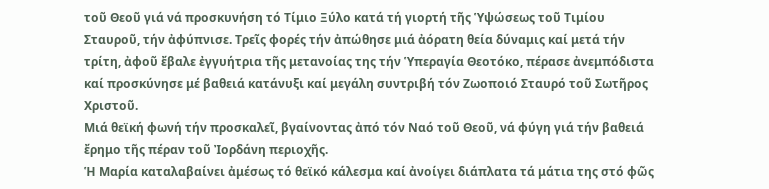τοῦ Θεοῦ γιά νά προσκυνήση τό Τίμιο Ξύλο κατά τή γιορτή τῆς Ὑψώσεως τοῦ Τιμίου Σταυροῦ, τήν ἀφύπνισε. Τρεῖς φορές τήν ἀπώθησε μιά ἀόρατη θεία δύναμις καί μετά τήν τρίτη, ἀφοῦ ἔβαλε ἐγγυήτρια τῆς μετανοίας της τήν Ὑπεραγία Θεοτόκο, πέρασε ἀνεμπόδιστα καί προσκύνησε μέ βαθειά κατάνυξι καί μεγάλη συντριβή τόν Ζωοποιό Σταυρό τοῦ Σωτῆρος Χριστοῦ.
Μιά θεϊκή φωνή τήν προσκαλεῖ, βγαίνοντας ἀπό τόν Ναό τοῦ Θεοῦ, νά φύγη γιά τήν βαθειά ἔρημο τῆς πέραν τοῦ Ἰορδάνη περιοχῆς.
Ἡ Μαρία καταλαβαίνει ἀμέσως τό θεϊκό κάλεσμα καί ἀνοίγει διάπλατα τά μάτια της στό φῶς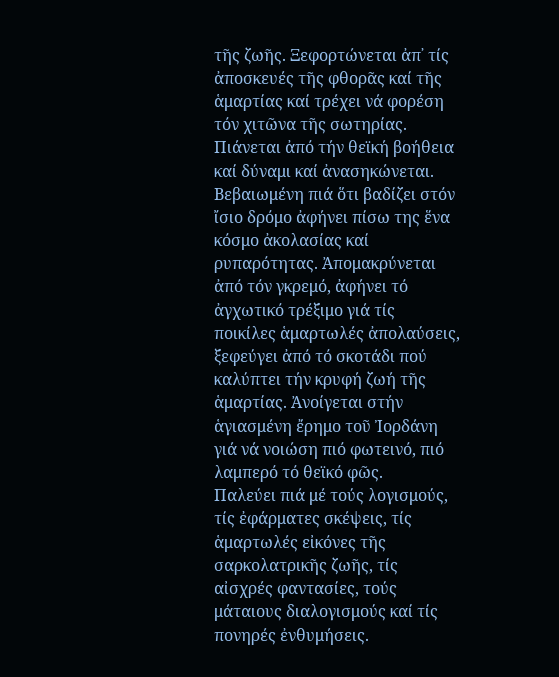τῆς ζωῆς. Ξεφορτώνεται ἀπ᾽ τίς ἀποσκευές τῆς φθορᾶς καί τῆς ἁμαρτίας καί τρέχει νά φορέση τόν χιτῶνα τῆς σωτηρίας. Πιάνεται ἀπό τήν θεϊκή βοήθεια καί δύναμι καί ἀνασηκώνεται.
Βεβαιωμένη πιά ὅτι βαδίζει στόν ἴσιο δρόμο ἀφήνει πίσω της ἕνα κόσμο ἀκολασίας καί ρυπαρότητας. Ἀπομακρύνεται ἀπό τόν γκρεμό, ἀφήνει τό ἀγχωτικό τρέξιμο γιά τίς ποικίλες ἁμαρτωλές ἀπολαύσεις, ξεφεύγει ἀπό τό σκοτάδι πού καλύπτει τήν κρυφή ζωή τῆς ἁμαρτίας. Ἀνοίγεται στήν ἁγιασμένη ἔρημο τοῦ Ἰορδάνη γιά νά νοιώση πιό φωτεινό, πιό λαμπερό τό θεϊκό φῶς.
Παλεύει πιά μέ τούς λογισμούς, τίς ἐφάρματες σκέψεις, τίς ἁμαρτωλές εἰκόνες τῆς σαρκολατρικῆς ζωῆς, τίς αἰσχρές φαντασίες, τούς μάταιους διαλογισμούς καί τίς πονηρές ἐνθυμήσεις.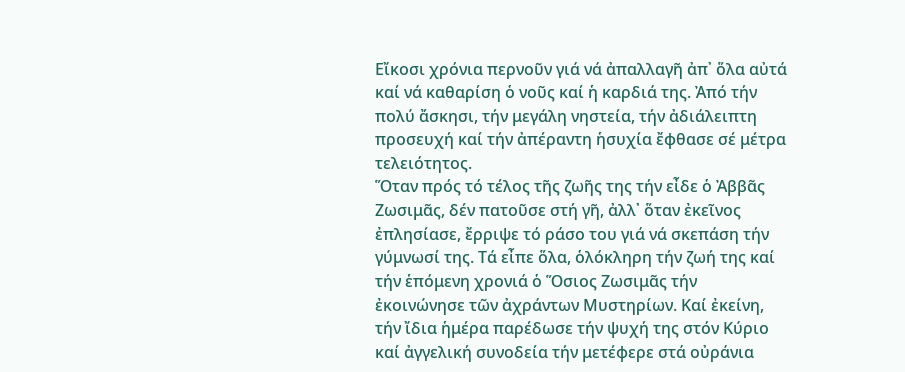Εἴκοσι χρόνια περνοῦν γιά νά ἀπαλλαγῆ ἀπ᾽ ὅλα αὐτά καί νά καθαρίση ὁ νοῦς καί ἡ καρδιά της. Ἀπό τήν πολύ ἄσκησι, τήν μεγάλη νηστεία, τήν ἀδιάλειπτη προσευχή καί τήν ἀπέραντη ἡσυχία ἔφθασε σέ μέτρα τελειότητος.
Ὅταν πρός τό τέλος τῆς ζωῆς της τήν εἶδε ὁ Ἀββᾶς Ζωσιμᾶς, δέν πατοῦσε στή γῆ, ἀλλ᾽ ὅταν ἐκεῖνος ἐπλησίασε, ἔρριψε τό ράσο του γιά νά σκεπάση τήν γύμνωσί της. Τά εἶπε ὅλα, ὁλόκληρη τήν ζωή της καί τήν ἑπόμενη χρονιά ὁ Ὅσιος Ζωσιμᾶς τήν ἐκοινώνησε τῶν ἀχράντων Μυστηρίων. Καί ἐκείνη, τήν ἴδια ἡμέρα παρέδωσε τήν ψυχή της στόν Κύριο καί ἀγγελική συνοδεία τήν μετέφερε στά οὐράνια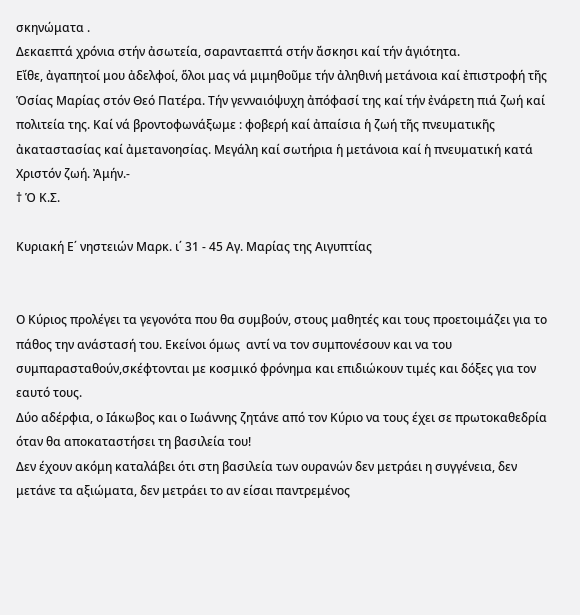σκηνώματα .
Δεκαεπτά χρόνια στήν ἀσωτεία, σαρανταεπτά στήν ἄσκησι καί τήν ἁγιότητα.
Εἴθε, ἀγαπητοί μου ἀδελφοί, ὅλοι μας νά μιμηθοῦμε τήν ἀληθινή μετάνοια καί ἐπιστροφή τῆς Ὁσίας Μαρίας στόν Θεό Πατέρα. Τήν γενναιόψυχη ἀπόφασί της καί τήν ἐνάρετη πιά ζωή καί πολιτεία της. Καί νά βροντοφωνάξωμε : φοβερή καί ἀπαίσια ἡ ζωή τῆς πνευματικῆς ἀκαταστασίας καί ἀμετανοησίας. Μεγάλη καί σωτήρια ἡ μετάνοια καί ἡ πνευματική κατά Χριστόν ζωή. Ἀμήν.-
† Ὁ Κ.Σ.

Κυριακή Ε΄ νηστειών Μαρκ. ι΄ 31 - 45 Αγ. Μαρίας της Αιγυπτίας


Ο Κύριος προλέγει τα γεγονότα που θα συμβούν, στους μαθητές και τους προετοιμάζει για το πάθος την ανάστασή του. Εκείνοι όμως  αντί να τον συμπονέσουν και να του συμπαρασταθούν,σκέφτονται με κοσμικό φρόνημα και επιδιώκουν τιμές και δόξες για τον εαυτό τους.
Δύο αδέρφια, ο Ιάκωβος και ο Ιωάννης ζητάνε από τον Κύριο να τους έχει σε πρωτοκαθεδρία όταν θα αποκαταστήσει τη βασιλεία του!
Δεν έχουν ακόμη καταλάβει ότι στη βασιλεία των ουρανών δεν μετράει η συγγένεια, δεν μετάνε τα αξιώματα, δεν μετράει το αν είσαι παντρεμένος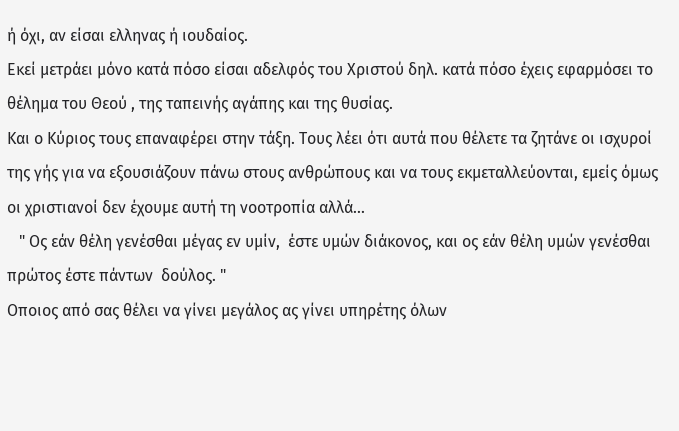ή όχι, αν είσαι ελληνας ή ιουδαίος.
Εκεί μετράει μόνο κατά πόσο είσαι αδελφός του Χριστού δηλ. κατά πόσο έχεις εφαρμόσει το θέλημα του Θεού , της ταπεινής αγάπης και της θυσίας.
Και ο Κύριος τους επαναφέρει στην τάξη. Τους λέει ότι αυτά που θέλετε τα ζητάνε οι ισχυροί της γής για να εξουσιάζουν πάνω στους ανθρώπους και να τους εκμεταλλεύονται, εμείς όμως οι χριστιανοί δεν έχουμε αυτή τη νοοτροπία αλλά...
   " Ος εάν θέλη γενέσθαι μέγας εν υμίν,  έστε υμών διάκονος, και ος εάν θέλη υμών γενέσθαι πρώτος έστε πάντων  δούλος. "
Οποιος από σας θέλει να γίνει μεγάλος ας γίνει υπηρέτης όλων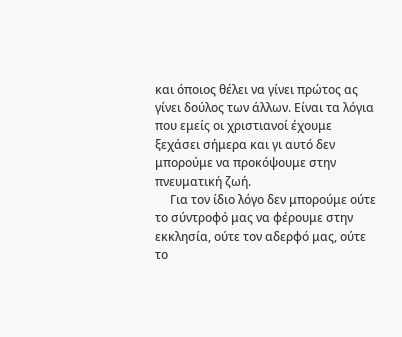και όποιος θέλει να γίνει πρώτος ας γίνει δούλος των άλλων. Είναι τα λόγια που εμείς οι χριστιανοί έχουμε ξεχάσει σήμερα και γι αυτό δεν μπορούμε να προκόψουμε στην πνευματική ζωή.
     Για τον ίδιο λόγο δεν μπορούμε ούτε το σύντροφό μας να φέρουμε στην εκκλησία, ούτε τον αδερφό μας, ούτε το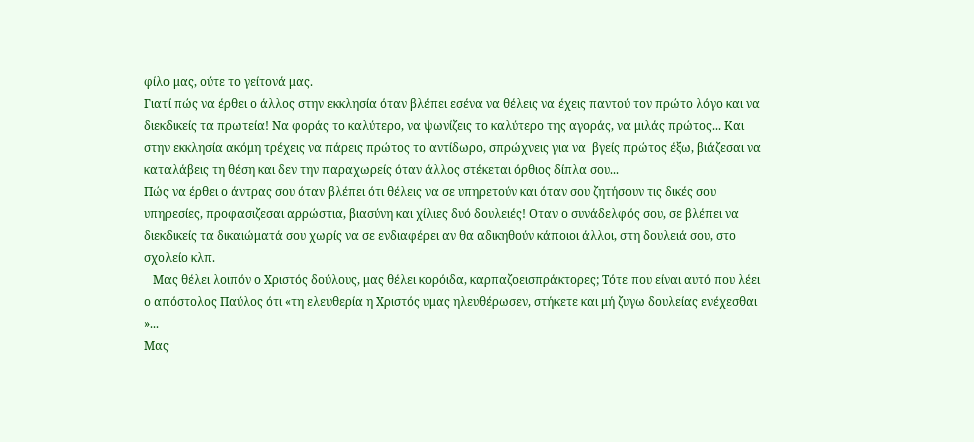φίλο μας, ούτε το γείτονά μας.
Γιατί πώς να έρθει ο άλλος στην εκκλησία όταν βλέπει εσένα να θέλεις να έχεις παντού τον πρώτο λόγο και να διεκδικείς τα πρωτεία! Να φοράς το καλύτερο, να ψωνίζεις το καλύτερο της αγοράς, να μιλάς πρώτος... Και στην εκκλησία ακόμη τρέχεις να πάρεις πρώτος το αντίδωρο, σπρώχνεις για να  βγείς πρώτος έξω, βιάζεσαι να καταλάβεις τη θέση και δεν την παραχωρείς όταν άλλος στέκεται όρθιος δίπλα σου...
Πώς να έρθει ο άντρας σου όταν βλέπει ότι θέλεις να σε υπηρετούν και όταν σου ζητήσουν τις δικές σου υπηρεσίες, προφασιζεσαι αρρώστια, βιασύνη και χίλιες δυό δουλειές! Οταν ο συνάδελφός σου, σε βλέπει να διεκδικείς τα δικαιώματά σου χωρίς να σε ενδιαφέρει αν θα αδικηθούν κάποιοι άλλοι, στη δουλειά σου, στο σχολείο κλπ.
   Μας θέλει λοιπόν ο Χριστός δούλους, μας θέλει κορόιδα, καρπαζοεισπράκτορες; Τότε που είναι αυτό που λέει ο απόστολος Παύλος ότι «τη ελευθερία η Χριστός υμας ηλευθέρωσεν, στήκετε και μή ζυγω δουλείας ενέχεσθαι »...
Μας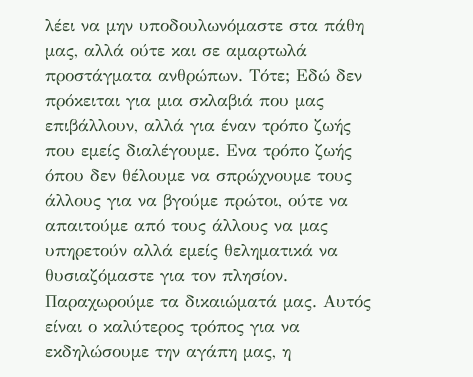λέει να μην υποδουλωνόμαστε στα πάθη μας, αλλά ούτε και σε αμαρτωλά προστάγματα ανθρώπων. Τότε; Εδώ δεν πρόκειται για μια σκλαβιά που μας επιβάλλουν, αλλά για έναν τρόπο ζωής που εμείς διαλέγουμε. Ενα τρόπο ζωής όπου δεν θέλουμε να σπρώχνουμε τους άλλους για να βγούμε πρώτοι, ούτε να απαιτούμε από τους άλλους να μας υπηρετούν αλλά εμείς θεληματικά να θυσιαζόμαστε για τον πλησίον. Παραχωρούμε τα δικαιώματά μας. Αυτός είναι ο καλύτερος τρόπος για να εκδηλώσουμε την αγάπη μας, η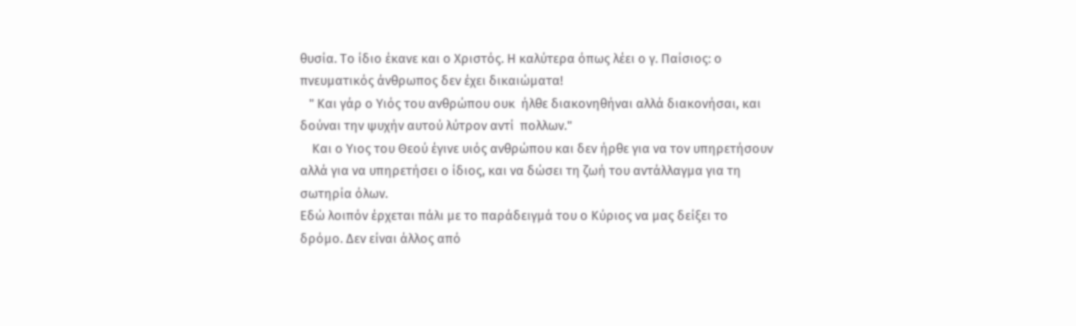θυσία. Το ίδιο έκανε και ο Χριστός. Η καλύτερα όπως λέει ο γ. Παίσιος: ο πνευματικός άνθρωπος δεν έχει δικαιώματα!
   " Και γάρ ο Υιός του ανθρώπου ουκ  ήλθε διακονηθήναι αλλά διακονήσαι, και δούναι την ψυχήν αυτού λύτρον αντί  πολλων."
    Και ο Υιος του Θεού έγινε υιός ανθρώπου και δεν ήρθε για να τον υπηρετήσουν αλλά για να υπηρετήσει ο ίδιος, και να δώσει τη ζωή του αντάλλαγμα για τη σωτηρία όλων.
Εδώ λοιπόν έρχεται πάλι με το παράδειγμά του ο Κύριος να μας δείξει το δρόμο. Δεν είναι άλλος από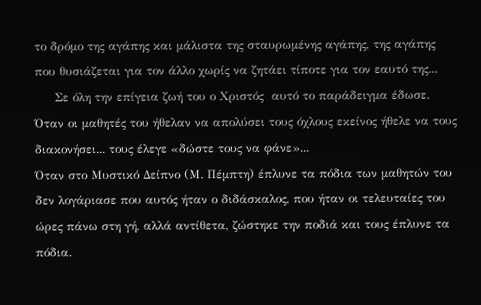το δρόμο της αγάπης και μάλιστα της σταυρωμένης αγάπης, της αγάπης που θυσιάζεται για τον άλλο χωρίς να ζητάει τίποτε για τον εαυτό της...
     Σε όλη την επίγεια ζωή του ο Χριστός  αυτό το παράδειγμα έδωσε. Όταν οι μαθητές του ήθελαν να απολύσει τους όχλους εκείνος ήθελε να τους διακονήσει... τους έλεγε «δώστε τους να φάνε»...
Όταν στο Μυστικό Δείπνο (Μ. Πέμπτη) έπλυνε τα πόδια των μαθητών του δεν λογάριασε που αυτός ήταν ο διδάσκαλος, που ήταν οι τελευταίες του ώρες πάνω στη γή, αλλά αντίθετα, ζώστηκε την ποδιά και τους έπλυνε τα πόδια.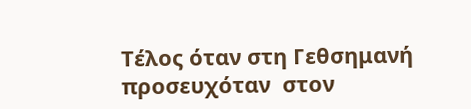Τέλος όταν στη Γεθσημανή προσευχόταν  στον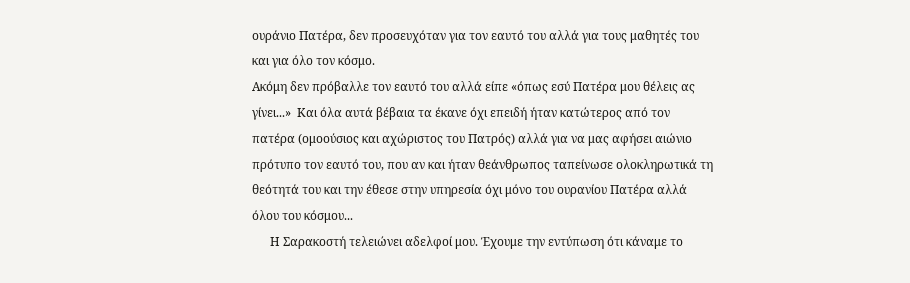ουράνιο Πατέρα, δεν προσευχόταν για τον εαυτό του αλλά για τους μαθητές του και για όλο τον κόσμο.
Ακόμη δεν πρόβαλλε τον εαυτό του αλλά είπε «όπως εσύ Πατέρα μου θέλεις ας γίνει...»  Και όλα αυτά βέβαια τα έκανε όχι επειδή ήταν κατώτερος από τον πατέρα (ομοούσιος και αχώριστος του Πατρός) αλλά για να μας αφήσει αιώνιο πρότυπο τον εαυτό του, που αν και ήταν θεάνθρωπος ταπείνωσε ολοκληρωτικά τη θεότητά του και την έθεσε στην υπηρεσία όχι μόνο του ουρανίου Πατέρα αλλά όλου του κόσμου...
      Η Σαρακοστή τελειώνει αδελφοί μου. Έχουμε την εντύπωση ότι κάναμε το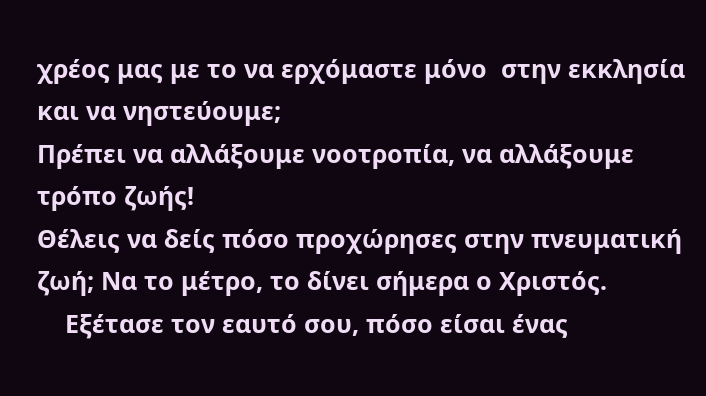χρέος μας με το να ερχόμαστε μόνο  στην εκκλησία και να νηστεύουμε;
Πρέπει να αλλάξουμε νοοτροπία, να αλλάξουμε τρόπο ζωής!
Θέλεις να δείς πόσο προχώρησες στην πνευματική ζωή; Να το μέτρο, το δίνει σήμερα ο Χριστός.
    Εξέτασε τον εαυτό σου, πόσο είσαι ένας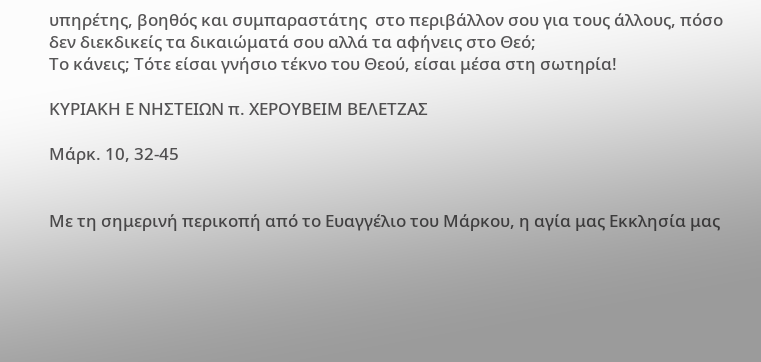υπηρέτης, βοηθός και συμπαραστάτης  στο περιβάλλον σου για τους άλλους, πόσο δεν διεκδικείς τα δικαιώματά σου αλλά τα αφήνεις στο Θεό;
Το κάνεις; Τότε είσαι γνήσιο τέκνο του Θεού, είσαι μέσα στη σωτηρία!

ΚΥΡΙΑΚΗ Ε ΝΗΣΤΕΙΩΝ π. ΧΕΡΟΥΒΕΙΜ ΒΕΛΕΤΖΑΣ

Μάρκ. 10, 32-45


Με τη σημερινή περικοπή από το Ευαγγέλιο του Μάρκου, η αγία μας Εκκλησία μας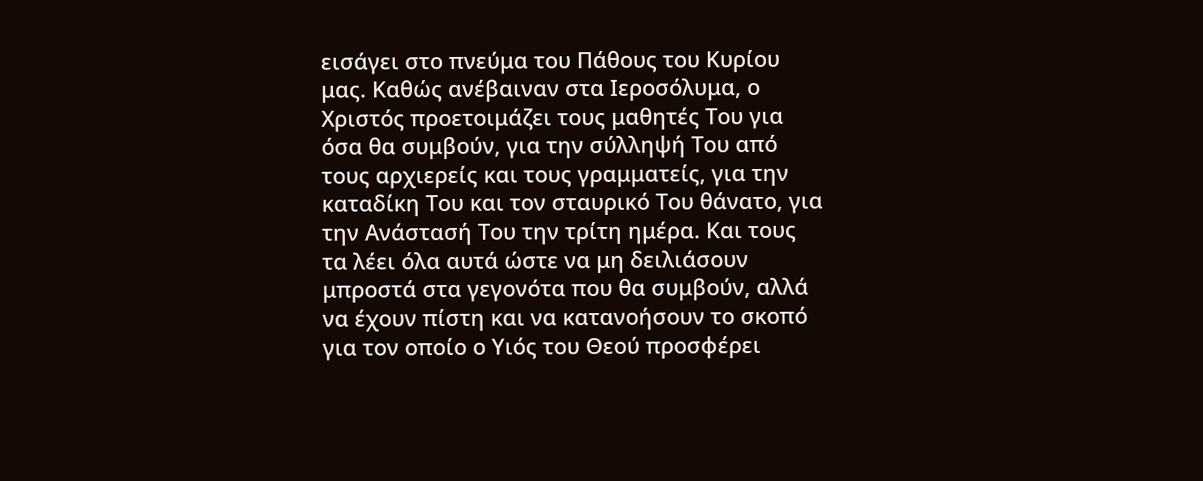εισάγει στο πνεύμα του Πάθους του Κυρίου μας. Καθώς ανέβαιναν στα Ιεροσόλυμα, ο Χριστός προετοιμάζει τους μαθητές Του για όσα θα συμβούν, για την σύλληψή Του από τους αρχιερείς και τους γραμματείς, για την καταδίκη Του και τον σταυρικό Του θάνατο, για την Ανάστασή Του την τρίτη ημέρα. Και τους τα λέει όλα αυτά ώστε να μη δειλιάσουν μπροστά στα γεγονότα που θα συμβούν, αλλά να έχουν πίστη και να κατανοήσουν το σκοπό για τον οποίο ο Υιός του Θεού προσφέρει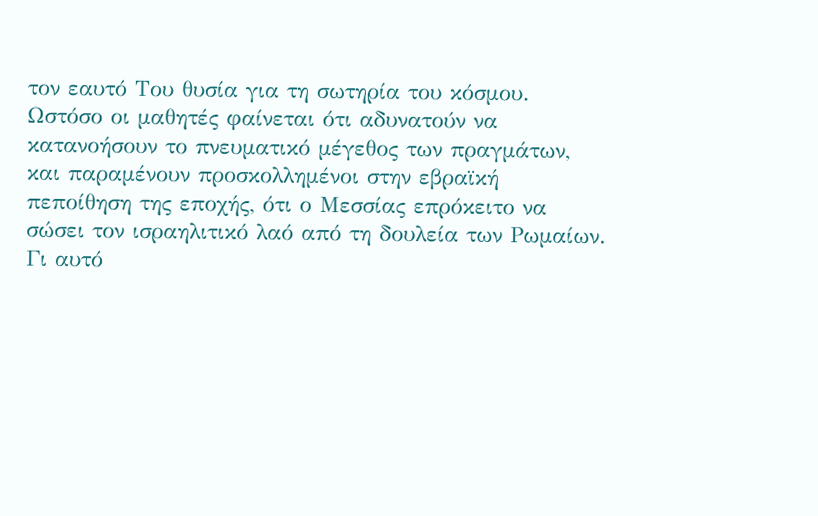τον εαυτό Του θυσία για τη σωτηρία του κόσμου.
Ωστόσο οι μαθητές φαίνεται ότι αδυνατούν να κατανοήσουν το πνευματικό μέγεθος των πραγμάτων, και παραμένουν προσκολλημένοι στην εβραϊκή πεποίθηση της εποχής, ότι ο Μεσσίας επρόκειτο να σώσει τον ισραηλιτικό λαό από τη δουλεία των Ρωμαίων. Γι αυτό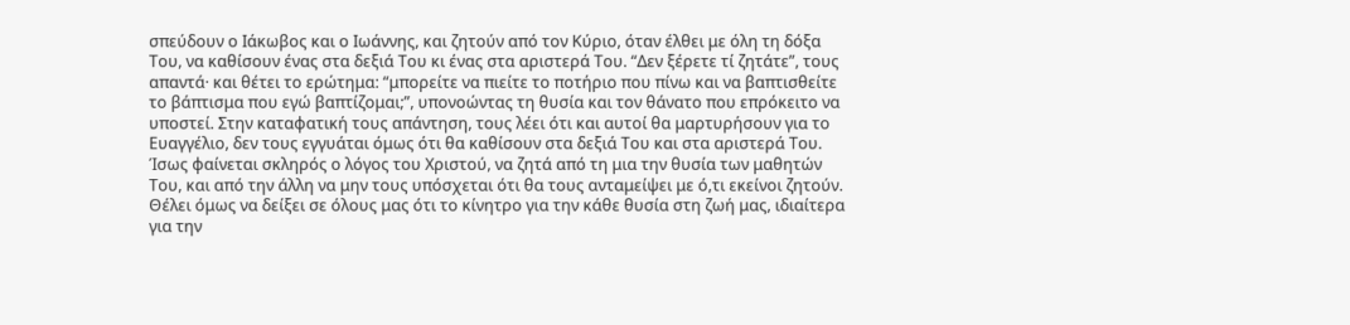σπεύδουν ο Ιάκωβος και ο Ιωάννης, και ζητούν από τον Κύριο, όταν έλθει με όλη τη δόξα Του, να καθίσουν ένας στα δεξιά Του κι ένας στα αριστερά Του. “Δεν ξέρετε τί ζητάτε”, τους απαντά· και θέτει το ερώτημα: “μπορείτε να πιείτε το ποτήριο που πίνω και να βαπτισθείτε το βάπτισμα που εγώ βαπτίζομαι;”, υπονοώντας τη θυσία και τον θάνατο που επρόκειτο να υποστεί. Στην καταφατική τους απάντηση, τους λέει ότι και αυτοί θα μαρτυρήσουν για το Ευαγγέλιο, δεν τους εγγυάται όμως ότι θα καθίσουν στα δεξιά Του και στα αριστερά Του.
Ίσως φαίνεται σκληρός ο λόγος του Χριστού, να ζητά από τη μια την θυσία των μαθητών Του, και από την άλλη να μην τους υπόσχεται ότι θα τους ανταμείψει με ό,τι εκείνοι ζητούν. Θέλει όμως να δείξει σε όλους μας ότι το κίνητρο για την κάθε θυσία στη ζωή μας, ιδιαίτερα για την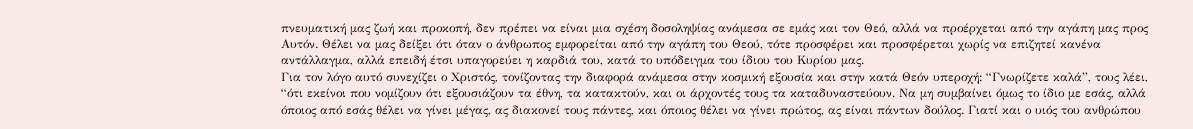πνευματική μας ζωή και προκοπή, δεν πρέπει να είναι μια σχέση δοσοληψίας ανάμεσα σε εμάς και τον Θεό, αλλά να προέρχεται από την αγάπη μας προς Αυτόν. Θέλει να μας δείξει ότι όταν ο άνθρωπος εμφορείται από την αγάπη του Θεού, τότε προσφέρει και προσφέρεται χωρίς να επιζητεί κανένα αντάλλαγμα, αλλά επειδή έτσι υπαγορεύει η καρδιά του, κατά το υπόδειγμα του ίδιου του Κυρίου μας.
Για τον λόγο αυτό συνεχίζει ο Χριστός, τονίζοντας την διαφορά ανάμεσα στην κοσμική εξουσία και στην κατά Θεόν υπεροχή: “Γνωρίζετε καλά”, τους λέει, “ότι εκείνοι που νομίζουν ότι εξουσιάζουν τα έθνη, τα κατακτούν, και οι άρχοντές τους τα καταδυναστεύουν. Να μη συμβαίνει όμως το ίδιο με εσάς, αλλά όποιος από εσάς θέλει να γίνει μέγας, ας διακονεί τους πάντες, και όποιος θέλει να γίνει πρώτος, ας είναι πάντων δούλος. Γιατί και ο υιός του ανθρώπου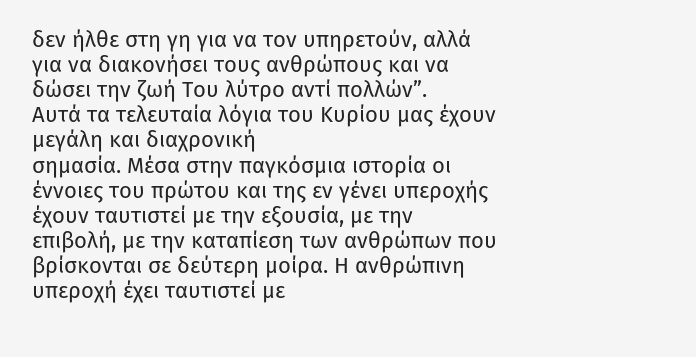δεν ήλθε στη γη για να τον υπηρετούν, αλλά για να διακονήσει τους ανθρώπους και να δώσει την ζωή Του λύτρο αντί πολλών”.
Αυτά τα τελευταία λόγια του Κυρίου μας έχουν μεγάλη και διαχρονική
σημασία. Μέσα στην παγκόσμια ιστορία οι έννοιες του πρώτου και της εν γένει υπεροχής έχουν ταυτιστεί με την εξουσία, με την επιβολή, με την καταπίεση των ανθρώπων που βρίσκονται σε δεύτερη μοίρα. Η ανθρώπινη υπεροχή έχει ταυτιστεί με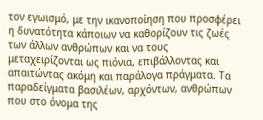τον εγωισμό, με την ικανοποίηση που προσφέρει η δυνατότητα κάποιων να καθορίζουν τις ζωές των άλλων ανθρώπων και να τους μεταχειρίζονται ως πιόνια, επιβάλλοντας και απαιτώντας ακόμη και παράλογα πράγματα. Τα παραδείγματα βασιλέων, αρχόντων, ανθρώπων που στο όνομα της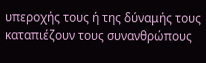υπεροχής τους ή της δύναμής τους καταπιέζουν τους συνανθρώπους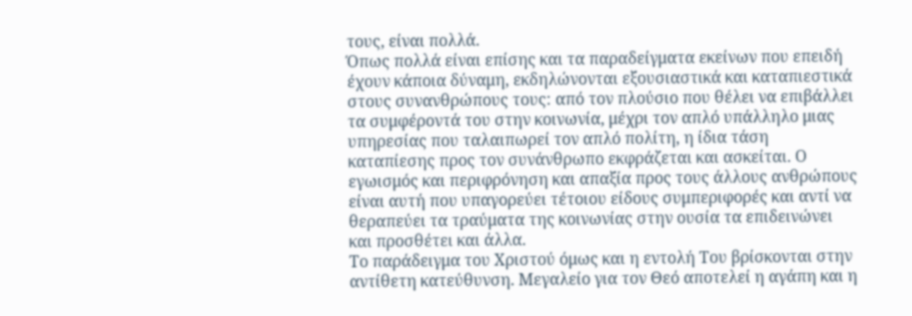τους, είναι πολλά.
Όπως πολλά είναι επίσης και τα παραδείγματα εκείνων που επειδή έχουν κάποια δύναμη, εκδηλώνονται εξουσιαστικά και καταπιεστικά στους συνανθρώπους τους: από τον πλούσιο που θέλει να επιβάλλει τα συμφέροντά του στην κοινωνία, μέχρι τον απλό υπάλληλο μιας υπηρεσίας που ταλαιπωρεί τον απλό πολίτη, η ίδια τάση καταπίεσης προς τον συνάνθρωπο εκφράζεται και ασκείται. Ο εγωισμός και περιφρόνηση και απαξία προς τους άλλους ανθρώπους είναι αυτή που υπαγορεύει τέτοιου είδους συμπεριφορές και αντί να θεραπεύει τα τραύματα της κοινωνίας στην ουσία τα επιδεινώνει και προσθέτει και άλλα.
Το παράδειγμα του Χριστού όμως και η εντολή Του βρίσκονται στην αντίθετη κατεύθυνση. Μεγαλείο για τον Θεό αποτελεί η αγάπη και η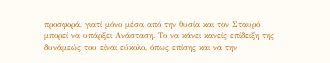προσφορά, γιατί μόνο μέσα από την θυσία και τον Σταυρό μπορεί να υπάρξει Ανάσταση. Το να κάνει κανείς επίδειξη της δυνάμεώς του είναι εύκολο, όπως επίσης και να την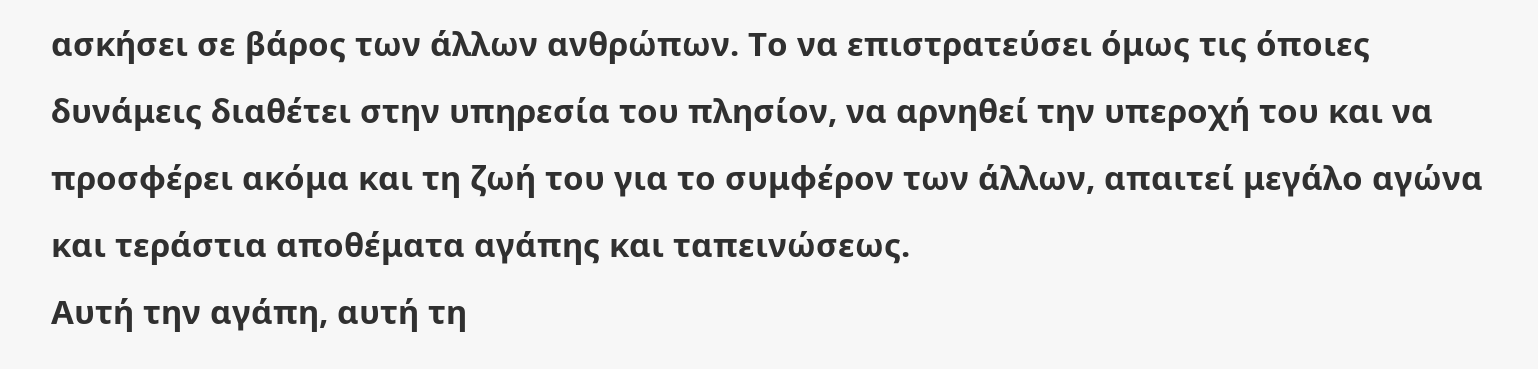ασκήσει σε βάρος των άλλων ανθρώπων. Το να επιστρατεύσει όμως τις όποιες δυνάμεις διαθέτει στην υπηρεσία του πλησίον, να αρνηθεί την υπεροχή του και να προσφέρει ακόμα και τη ζωή του για το συμφέρον των άλλων, απαιτεί μεγάλο αγώνα και τεράστια αποθέματα αγάπης και ταπεινώσεως.
Αυτή την αγάπη, αυτή τη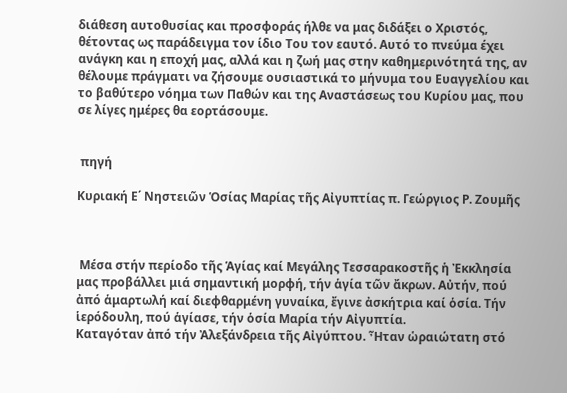διάθεση αυτοθυσίας και προσφοράς ήλθε να μας διδάξει ο Χριστός, θέτοντας ως παράδειγμα τον ίδιο Του τον εαυτό. Αυτό το πνεύμα έχει ανάγκη και η εποχή μας, αλλά και η ζωή μας στην καθημερινότητά της, αν θέλουμε πράγματι να ζήσουμε ουσιαστικά το μήνυμα του Ευαγγελίου και το βαθύτερο νόημα των Παθών και της Αναστάσεως του Κυρίου μας, που σε λίγες ημέρες θα εορτάσουμε.


 πηγή

Κυριακή Ε΄ Νηστειῶν Ὁσίας Μαρίας τῆς Αἰγυπτίας π. Γεώργιος Ρ. Ζουμῆς



 Μέσα στήν περίοδο τῆς Ἁγίας καί Μεγάλης Τεσσαρακοστῆς ἡ Ἐκκλησία μας προβάλλει μιά σημαντική μορφή, τήν ἁγία τῶν ἄκρων. Αὐτήν, πού ἀπό ἁμαρτωλή καί διεφθαρμένη γυναίκα, ἔγινε ἀσκήτρια καί ὁσία. Τήν ἱερόδουλη, πού ἁγίασε, τήν ὁσία Μαρία τήν Αἰγυπτία.
Καταγόταν ἀπό τήν Ἀλεξάνδρεια τῆς Αἰγύπτου. Ἦταν ὡραιώτατη στό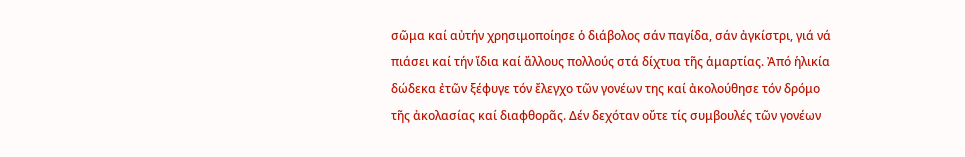σῶμα καί αὐτήν χρησιμοποίησε ὁ διάβολος σάν παγίδα, σάν ἀγκίστρι, γιά νά πιάσει καί τήν ἴδια καί ἄλλους πολλούς στά δίχτυα τῆς ἁμαρτίας. Ἀπό ἡλικία δώδεκα ἐτῶν ξέφυγε τόν ἔλεγχο τῶν γονέων της καί ἀκολούθησε τόν δρόμο τῆς ἀκολασίας καί διαφθορᾶς. Δέν δεχόταν οὔτε τίς συμβουλές τῶν γονέων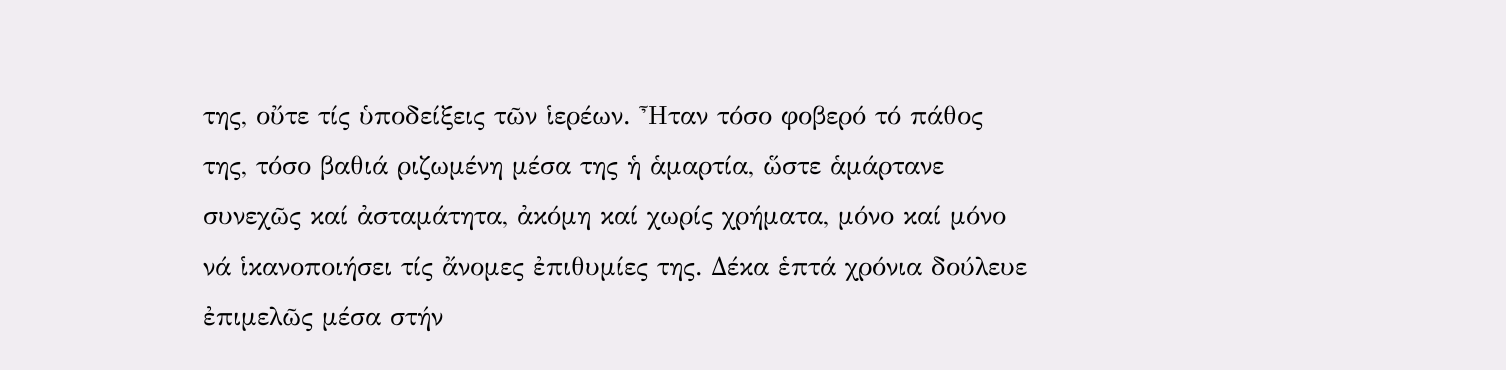της, οὔτε τίς ὑποδείξεις τῶν ἱερέων. Ἦταν τόσο φοβερό τό πάθος της, τόσο βαθιά ριζωμένη μέσα της ἡ ἁμαρτία, ὥστε ἁμάρτανε συνεχῶς καί ἀσταμάτητα, ἀκόμη καί χωρίς χρήματα, μόνο καί μόνο νά ἱκανοποιήσει τίς ἄνομες ἐπιθυμίες της. Δέκα ἑπτά χρόνια δούλευε ἐπιμελῶς μέσα στήν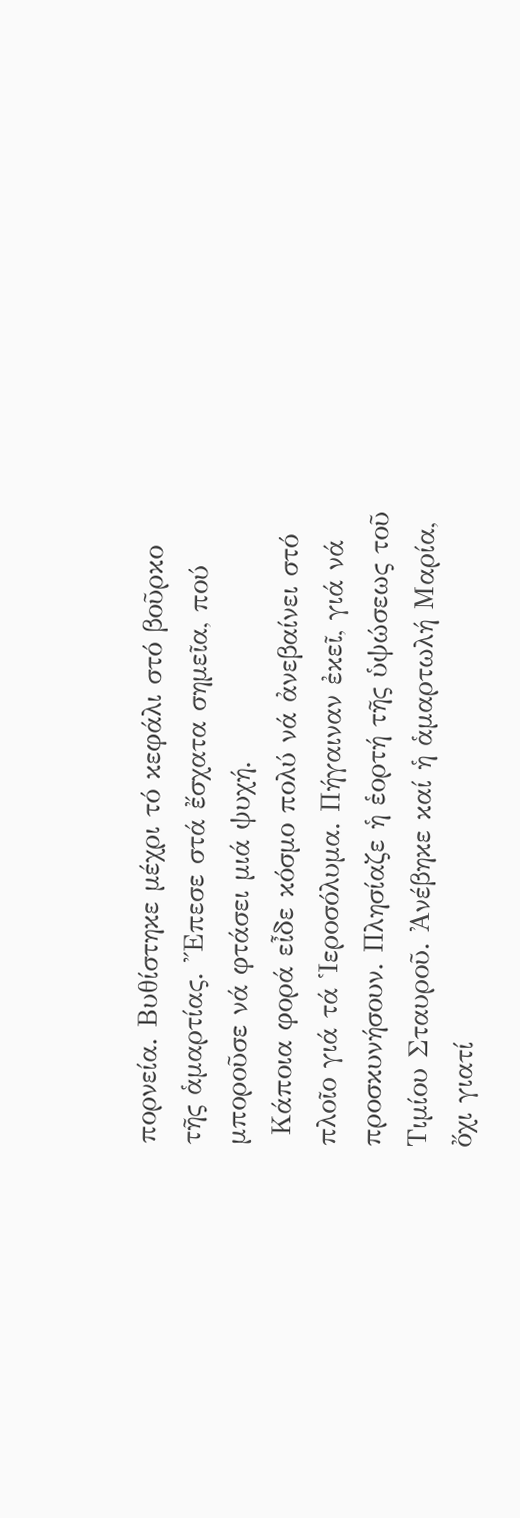πορνεία. Βυθίστηκε μέχρι τό κεφάλι στό βοῦρκο τῆς ἁμαρτίας. Ἔπεσε στά ἔσχατα σημεῖα, πού μποροῦσε νά φτάσει μιά ψυχή.
 Κάποια φορά εἶδε κόσμο πολύ νά ἀνεβαίνει στό πλοῖο γιά τά Ἱεροσόλυμα. Πήγαιναν ἐκεῖ, γιά νά προσκυνήσουν. Πλησίαζε ἡ ἑορτή τῆς ὑψώσεως τοῦ Τιμίου Σταυροῦ. Ἀνέβηκε καί ἡ ἁμαρτωλή Μαρία, ὄχι γιατί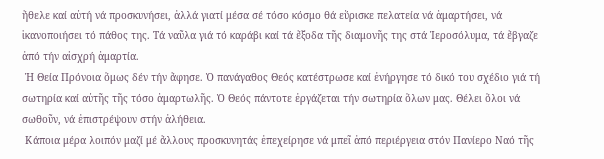ἤθελε καί αὐτή νά προσκυνήσει, ἀλλά γιατί μέσα σέ τόσο κόσμο θά εὕρισκε πελατεία νά ἁμαρτήσει, νά ἱκανοποιήσει τό πάθος της. Τά ναῦλα γιά τό καράβι καί τά ἔξοδα τῆς διαμονῆς της στά Ἱεροσόλυμα, τά ἔβγαζε ἀπό τήν αἰσχρή ἁμαρτία.
 Ἡ Θεία Πρόνοια ὅμως δέν τήν ἄφησε. Ὁ πανάγαθος Θεός κατέστρωσε καί ἐνήργησε τό δικό του σχέδιο γιά τή σωτηρία καί αὐτῆς τῆς τόσο ἁμαρτωλῆς. Ὁ Θεός πάντοτε ἐργάζεται τήν σωτηρία ὅλων μας. Θέλει ὅλοι νά σωθοῦν, νά ἐπιστρέψουν στήν ἀλήθεια.
 Κάποια μέρα λοιπόν μαζί μέ ἄλλους προσκυνητάς ἐπεχείρησε νά μπεῖ ἀπό περιέργεια στόν Πανίερο Ναό τῆς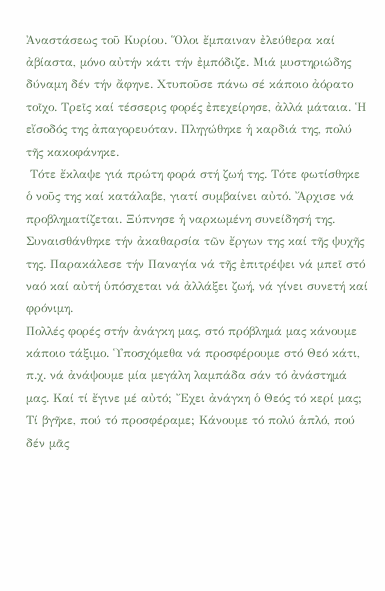Ἀναστάσεως τοῦ Κυρίου. Ὅλοι ἔμπαιναν ἐλεύθερα καί ἀβίαστα, μόνο αὐτήν κάτι τήν ἐμπόδιζε. Μιά μυστηριώδης δύναμη δέν τήν ἄφηνε. Χτυποῦσε πάνω σέ κάποιο ἀόρατο τοῖχο. Τρεῖς καί τέσσερις φορές ἐπεχείρησε, ἀλλά μάταια. Ἡ εἴσοδός της ἀπαγορευόταν. Πληγώθηκε ἡ καρδιά της, πολύ τῆς κακοφάνηκε.
 Τότε ἔκλαψε γιά πρώτη φορά στή ζωή της. Τότε φωτίσθηκε ὁ νοῦς της καί κατάλαβε, γιατί συμβαίνει αὐτό. Ἄρχισε νά προβληματίζεται. Ξύπνησε ἡ ναρκωμένη συνείδησή της. Συναισθάνθηκε τήν ἀκαθαρσία τῶν ἔργων της καί τῆς ψυχῆς της. Παρακάλεσε τήν Παναγία νά τῆς ἐπιτρέψει νά μπεῖ στό ναό καί αὐτή ὑπόσχεται νά ἀλλάξει ζωή, νά γίνει συνετή καί φρόνιμη.
Πολλές φορές στήν ἀνάγκη μας, στό πρόβλημά μας κάνουμε κάποιο τάξιμο. Ὑποσχόμεθα νά προσφέρουμε στό Θεό κάτι, π.χ. νά ἀνάψουμε μία μεγάλη λαμπάδα σάν τό ἀνάστημά μας. Καί τί ἔγινε μέ αὐτό; Ἔχει ἀνάγκη ὁ Θεός τό κερί μας; Τί βγῆκε, πού τό προσφέραμε; Κάνουμε τό πολύ ἁπλό, πού δέν μᾶς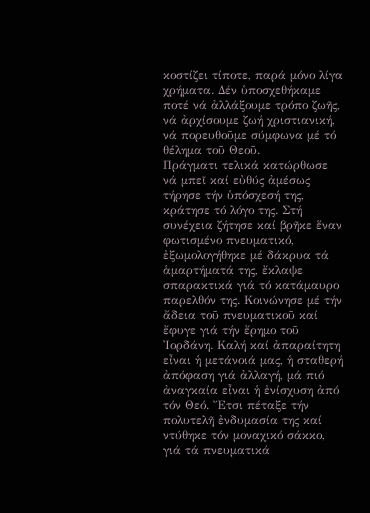κοστίζει τίποτε, παρά μόνο λίγα χρήματα. Δέν ὑποσχεθήκαμε ποτέ νά ἀλλάξουμε τρόπο ζωῆς, νά ἀρχίσουμε ζωή χριστιανική, νά πορευθοῦμε σύμφωνα μέ τό θέλημα τοῦ Θεοῦ.
Πράγματι τελικά κατώρθωσε νά μπεῖ καί εὐθύς ἀμέσως τήρησε τήν ὑπόσχεσή της, κράτησε τό λόγο της. Στή συνέχεια ζήτησε καί βρῆκε ἕναν φωτισμένο πνευματικό, ἐξωμολογήθηκε μέ δάκρυα τά ἁμαρτήματά της, ἔκλαψε σπαρακτικά γιά τό κατάμαυρο παρελθόν της. Κοινώνησε μέ τήν ἄδεια τοῦ πνευματικοῦ καί ἔφυγε γιά τήν ἔρημο τοῦ Ἰορδάνη. Καλή καί ἀπαραίτητη εἶναι ἡ μετάνοιά μας, ἡ σταθερή ἀπόφαση γιά ἀλλαγή, μά πιό ἀναγκαία εἶναι ἡ ἐνίσχυση ἀπό τόν Θεό. Ἔτσι πέταξε τήν πολυτελῆ ἐνδυμασία της καί ντύθηκε τόν μοναχικό σάκκο, γιά τά πνευματικά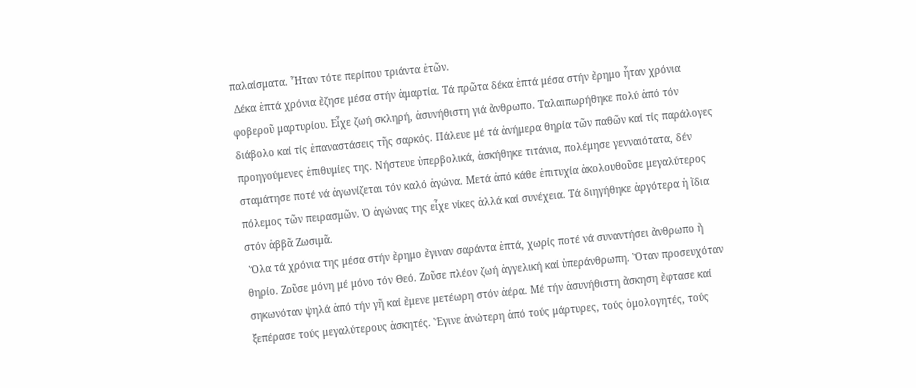παλαίσματα. Ἦταν τότε περίπου τριάντα ἐτῶν.
 Δέκα ἑπτά χρόνια ἔζησε μέσα στήν ἁμαρτία. Τά πρῶτα δέκα ἑπτά μέσα στήν ἔρημο ἦταν χρόνια φοβεροῦ μαρτυρίου. Εἶχε ζωή σκληρή, ἀσυνήθιστη γιά ἄνθρωπο. Ταλαιπωρήθηκε πολύ ἀπό τόν διάβολο καί τίς ἐπαναστάσεις τῆς σαρκός. Πάλευε μέ τά ἀνήμερα θηρία τῶν παθῶν καί τίς παράλογες προηγούμενες ἐπιθυμίες της. Νήστευε ὑπερβολικά, ἀσκήθηκε τιτάνια, πολέμησε γενναιότατα, δέν σταμάτησε ποτέ νά ἀγωνίζεται τόν καλό ἀγώνα. Μετά ἀπό κάθε ἐπιτυχία ἀκολουθοῦσε μεγαλύτερος πόλεμος τῶν πειρασμῶν. Ὁ ἀγώνας της εἶχε νίκες ἀλλά καί συνέχεια. Τά διηγήθηκε ἀργότερα ἡ ἴδια στόν ἀββᾶ Ζωσιμᾶ.
 Ὅλα τά χρόνια της μέσα στήν ἔρημο ἔγιναν σαράντα ἑπτά, χωρίς ποτέ νά συναντήσει ἄνθρωπο ἤ θηρίο. Ζοῦσε μόνη μέ μόνο τόν Θεό. Ζοῦσε πλέον ζωή ἀγγελική καί ὑπεράνθρωπη. Ὅταν προσευχόταν σηκωνόταν ψηλά ἀπό τήν γῆ καί ἔμενε μετέωρη στόν ἀέρα. Μέ τήν ἀσυνήθιστη ἄσκηση ἔφτασε καί ξεπέρασε τούς μεγαλύτερους ἀσκητές. Ἔγινε ἀνώτερη ἀπό τούς μάρτυρες, τούς ὁμολογητές, τούς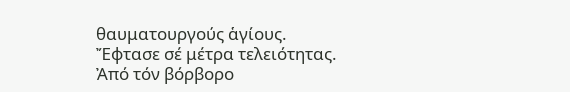θαυματουργούς ἁγίους. Ἔφτασε σέ μέτρα τελειότητας. Ἀπό τόν βόρβορο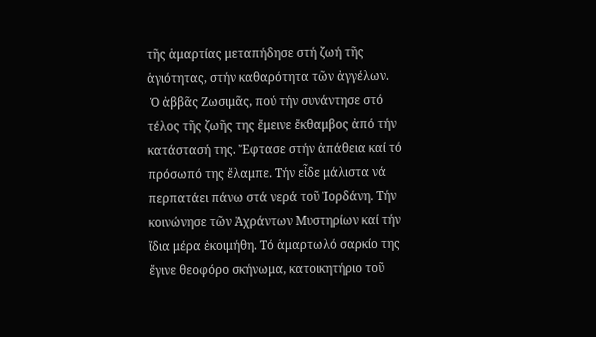τῆς ἁμαρτίας μεταπήδησε στή ζωή τῆς ἁγιότητας, στήν καθαρότητα τῶν ἀγγέλων.
 Ὁ ἀββᾶς Ζωσιμᾶς, πού τήν συνάντησε στό τέλος τῆς ζωῆς της ἔμεινε ἔκθαμβος ἀπό τήν κατάστασή της. Ἔφτασε στήν ἀπάθεια καί τό πρόσωπό της ἔλαμπε. Τήν εἶδε μάλιστα νά περπατάει πάνω στά νερά τοῦ Ἰορδάνη. Τήν κοινώνησε τῶν Ἀχράντων Μυστηρίων καί τήν ἴδια μέρα ἐκοιμήθη. Τό ἁμαρτωλό σαρκίο της ἔγινε θεοφόρο σκήνωμα, κατοικητήριο τοῦ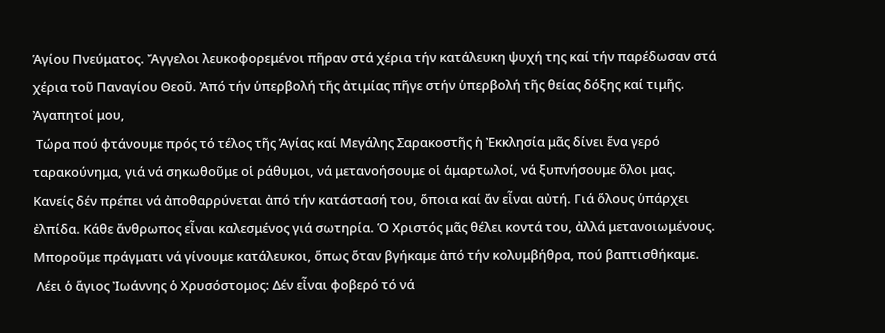Ἁγίου Πνεύματος. Ἄγγελοι λευκοφορεμένοι πῆραν στά χέρια τήν κατάλευκη ψυχή της καί τήν παρέδωσαν στά χέρια τοῦ Παναγίου Θεοῦ. Ἀπό τήν ὑπερβολή τῆς ἀτιμίας πῆγε στήν ὑπερβολή τῆς θείας δόξης καί τιμῆς.
Ἀγαπητοί μου,
 Τώρα πού φτάνουμε πρός τό τέλος τῆς Ἁγίας καί Μεγάλης Σαρακοστῆς ἡ Ἐκκλησία μᾶς δίνει ἕνα γερό ταρακούνημα, γιά νά σηκωθοῦμε οἱ ράθυμοι, νά μετανοήσουμε οἱ ἁμαρτωλοί, νά ξυπνήσουμε ὅλοι μας. Κανείς δέν πρέπει νά ἀποθαρρύνεται ἀπό τήν κατάστασή του, ὅποια καί ἄν εἶναι αὐτή. Γιά ὅλους ὑπάρχει ἐλπίδα. Κάθε ἄνθρωπος εἶναι καλεσμένος γιά σωτηρία. Ὁ Χριστός μᾶς θέλει κοντά του, ἀλλά μετανοιωμένους. Μποροῦμε πράγματι νά γίνουμε κατάλευκοι, ὅπως ὅταν βγήκαμε ἀπό τήν κολυμβήθρα, πού βαπτισθήκαμε.
 Λέει ὁ ἅγιος Ἰωάννης ὁ Χρυσόστομος: Δέν εἶναι φοβερό τό νά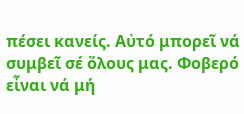πέσει κανείς. Αὐτό μπορεῖ νά συμβεῖ σέ ὅλους μας. Φοβερό εἶναι νά μή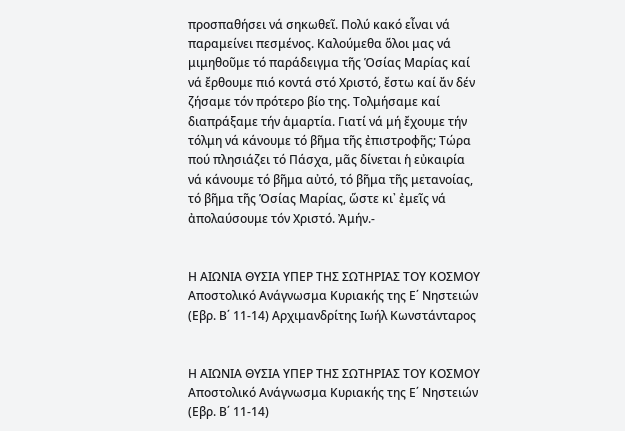προσπαθήσει νά σηκωθεῖ. Πολύ κακό εἶναι νά παραμείνει πεσμένος. Καλούμεθα ὅλοι μας νά μιμηθοῦμε τό παράδειγμα τῆς Ὁσίας Μαρίας καί νά ἔρθουμε πιό κοντά στό Χριστό, ἔστω καί ἄν δέν ζήσαμε τόν πρότερο βίο της. Τολμήσαμε καί διαπράξαμε τήν ἁμαρτία. Γιατί νά μή ἔχουμε τήν τόλμη νά κάνουμε τό βῆμα τῆς ἐπιστροφῆς; Τώρα πού πλησιάζει τό Πάσχα, μᾶς δίνεται ἡ εὐκαιρία νά κάνουμε τό βῆμα αὐτό, τό βῆμα τῆς μετανοίας, τό βῆμα τῆς Ὁσίας Μαρίας, ὥστε κι᾿ ἐμεῖς νά ἀπολαύσουμε τόν Χριστό. Ἀμήν.-


Η ΑΙΩΝΙΑ ΘΥΣΙΑ ΥΠΕΡ ΤΗΣ ΣΩΤΗΡΙΑΣ ΤΟΥ ΚΟΣΜΟΥ Αποστολικό Ανάγνωσμα Κυριακής της Ε΄ Νηστειών (Εβρ. Β΄ 11-14) Αρχιμανδρίτης Ιωήλ Κωνστάνταρος


Η ΑΙΩΝΙΑ ΘΥΣΙΑ ΥΠΕΡ ΤΗΣ ΣΩΤΗΡΙΑΣ ΤΟΥ ΚΟΣΜΟΥ
Αποστολικό Ανάγνωσμα Κυριακής της Ε΄ Νηστειών
(Εβρ. Β΄ 11-14)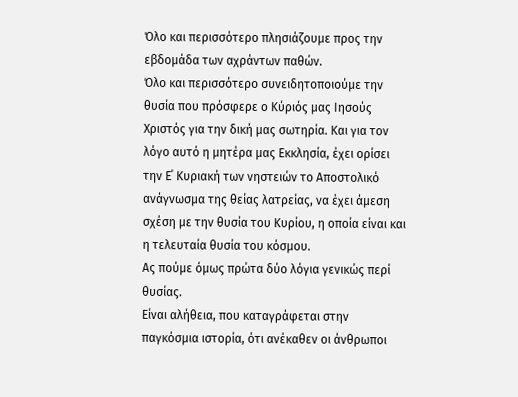Όλο και περισσότερο πλησιάζουμε προς την εβδομάδα των αχράντων παθών.
Όλο και περισσότερο συνειδητοποιούμε την θυσία που πρόσφερε ο Κύριός μας Ιησούς Χριστός για την δική μας σωτηρία. Και για τον λόγο αυτό η μητέρα μας Εκκλησία, έχει ορίσει την Ε΄ Κυριακή των νηστειών το Αποστολικό ανάγνωσμα της θείας λατρείας, να έχει άμεση σχέση με την θυσία του Κυρίου, η οποία είναι και η τελευταία θυσία του κόσμου.
Ας πούμε όμως πρώτα δύο λόγια γενικώς περί θυσίας.
Είναι αλήθεια, που καταγράφεται στην παγκόσμια ιστορία, ότι ανέκαθεν οι άνθρωποι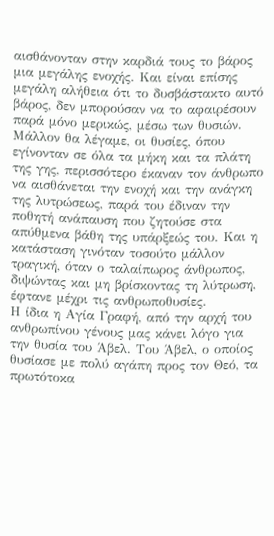αισθάνονταν στην καρδιά τους το βάρος μια μεγάλης ενοχής. Και είναι επίσης μεγάλη αλήθεια ότι το δυσβάστακτο αυτό βάρος, δεν μπορούσαν να το αφαιρέσουν παρά μόνο μερικώς, μέσω των θυσιών. Μάλλον θα λέγαμε, οι θυσίες, όπου εγίνονταν σε όλα τα μήκη και τα πλάτη της γης, περισσότερο έκαναν τον άνθρωπο να αισθάνεται την ενοχή και την ανάγκη της λυτρώσεως, παρά του έδιναν την ποθητή ανάπαυση που ζητούσε στα απύθμενα βάθη της υπάρξεώς του. Και η κατάσταση γινόταν τοσούτο μάλλον τραγική, όταν ο ταλαίπωρος άνθρωπος, διψώντας και μη βρίσκοντας τη λύτρωση, έφτανε μέχρι τις ανθρωποθυσίες.
Η ίδια η Αγία Γραφή, από την αρχή του ανθρωπίνου γένους μας κάνει λόγο για την θυσία του Άβελ. Του Άβελ, ο οποίος θυσίασε με πολύ αγάπη προς τον Θεό, τα πρωτότοκα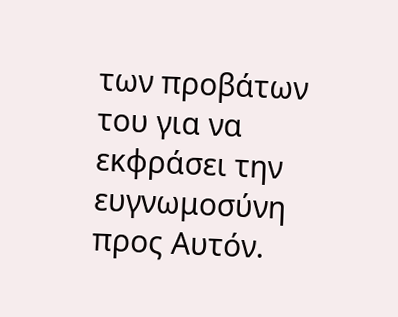των προβάτων του για να εκφράσει την ευγνωμοσύνη προς Αυτόν.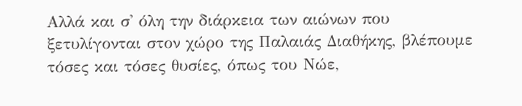Αλλά και σ' όλη την διάρκεια των αιώνων που ξετυλίγονται στον χώρο της Παλαιάς Διαθήκης, βλέπουμε τόσες και τόσες θυσίες, όπως του Νώε,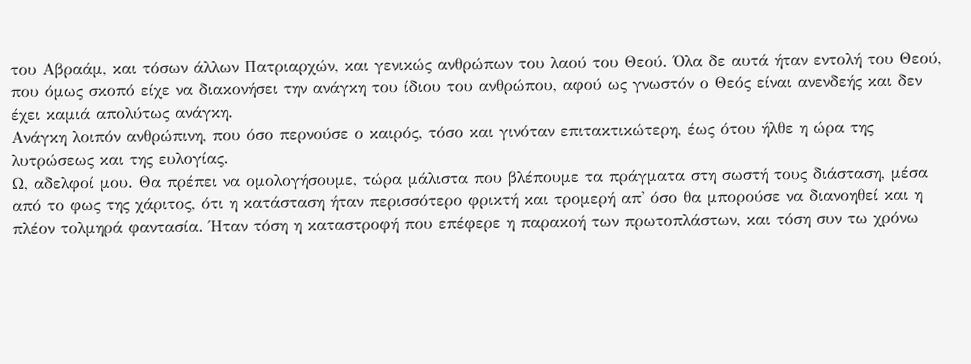του Αβραάμ, και τόσων άλλων Πατριαρχών, και γενικώς ανθρώπων του λαού του Θεού. Όλα δε αυτά ήταν εντολή του Θεού, που όμως σκοπό είχε να διακονήσει την ανάγκη του ίδιου του ανθρώπου, αφού ως γνωστόν ο Θεός είναι ανενδεής και δεν έχει καμιά απολύτως ανάγκη.
Ανάγκη λοιπόν ανθρώπινη, που όσο περνούσε ο καιρός, τόσο και γινόταν επιτακτικώτερη, έως ότου ήλθε η ώρα της λυτρώσεως και της ευλογίας.
Ω, αδελφοί μου. Θα πρέπει να ομολογήσουμε, τώρα μάλιστα που βλέπουμε τα πράγματα στη σωστή τους διάσταση, μέσα από το φως της χάριτος, ότι η κατάσταση ήταν περισσότερο φρικτή και τρομερή απ' όσο θα μπορούσε να διανοηθεί και η πλέον τολμηρά φαντασία. Ήταν τόση η καταστροφή που επέφερε η παρακοή των πρωτοπλάστων, και τόση συν τω χρόνω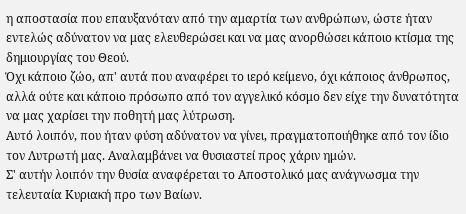η αποστασία που επαυξανόταν από την αμαρτία των ανθρώπων, ώστε ήταν εντελώς αδύνατον να μας ελευθερώσει και να μας ανορθώσει κάποιο κτίσμα της δημιουργίας του Θεού.
Όχι κάποιο ζώο, απ' αυτά που αναφέρει το ιερό κείμενο, όχι κάποιος άνθρωπος, αλλά ούτε και κάποιο πρόσωπο από τον αγγελικό κόσμο δεν είχε την δυνατότητα να μας χαρίσει την ποθητή μας λύτρωση.
Αυτό λοιπόν, που ήταν φύση αδύνατον να γίνει, πραγματοποιήθηκε από τον ίδιο τον Λυτρωτή μας. Αναλαμβάνει να θυσιαστεί προς χάριν ημών.
Σ' αυτήν λοιπόν την θυσία αναφέρεται το Αποστολικό μας ανάγνωσμα την τελευταία Κυριακή προ των Βαίων.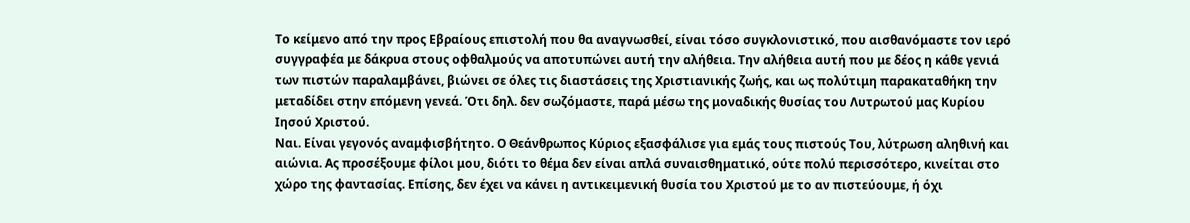Το κείμενο από την προς Εβραίους επιστολή που θα αναγνωσθεί, είναι τόσο συγκλονιστικό, που αισθανόμαστε τον ιερό συγγραφέα με δάκρυα στους οφθαλμούς να αποτυπώνει αυτή την αλήθεια. Την αλήθεια αυτή που με δέος η κάθε γενιά των πιστών παραλαμβάνει, βιώνει σε όλες τις διαστάσεις της Χριστιανικής ζωής, και ως πολύτιμη παρακαταθήκη την μεταδίδει στην επόμενη γενεά. Ότι δηλ. δεν σωζόμαστε, παρά μέσω της μοναδικής θυσίας του Λυτρωτού μας Κυρίου Ιησού Χριστού.
Ναι. Είναι γεγονός αναμφισβήτητο. Ο Θεάνθρωπος Κύριος εξασφάλισε για εμάς τους πιστούς Του, λύτρωση αληθινή και αιώνια. Ας προσέξουμε φίλοι μου, διότι το θέμα δεν είναι απλά συναισθηματικό, ούτε πολύ περισσότερο, κινείται στο χώρο της φαντασίας. Επίσης, δεν έχει να κάνει η αντικειμενική θυσία του Χριστού με το αν πιστεύουμε, ή όχι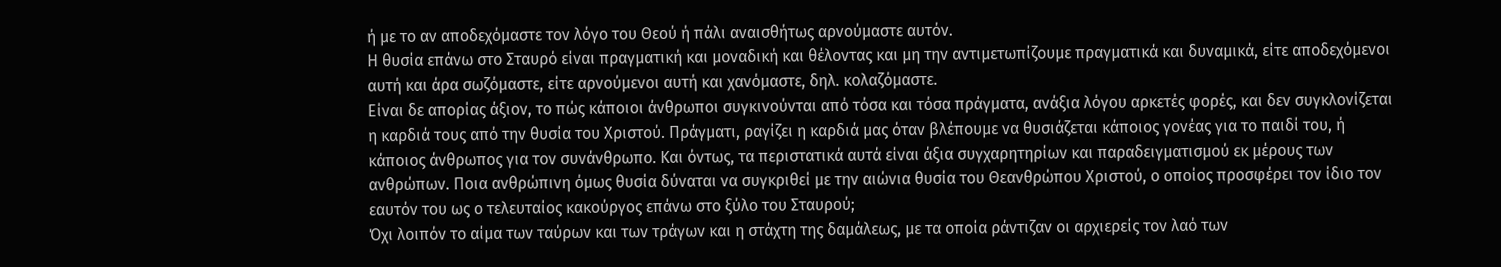ή με το αν αποδεχόμαστε τον λόγο του Θεού ή πάλι αναισθήτως αρνούμαστε αυτόν.
Η θυσία επάνω στο Σταυρό είναι πραγματική και μοναδική και θέλοντας και μη την αντιμετωπίζουμε πραγματικά και δυναμικά, είτε αποδεχόμενοι αυτή και άρα σωζόμαστε, είτε αρνούμενοι αυτή και χανόμαστε, δηλ. κολαζόμαστε.
Είναι δε απορίας άξιον, το πώς κάποιοι άνθρωποι συγκινούνται από τόσα και τόσα πράγματα, ανάξια λόγου αρκετές φορές, και δεν συγκλονίζεται η καρδιά τους από την θυσία του Χριστού. Πράγματι, ραγίζει η καρδιά μας όταν βλέπουμε να θυσιάζεται κάποιος γονέας για το παιδί του, ή κάποιος άνθρωπος για τον συνάνθρωπο. Και όντως, τα περιστατικά αυτά είναι άξια συγχαρητηρίων και παραδειγματισμού εκ μέρους των ανθρώπων. Ποια ανθρώπινη όμως θυσία δύναται να συγκριθεί με την αιώνια θυσία του Θεανθρώπου Χριστού, ο οποίος προσφέρει τον ίδιο τον εαυτόν του ως ο τελευταίος κακούργος επάνω στο ξύλο του Σταυρού;
Όχι λοιπόν το αίμα των ταύρων και των τράγων και η στάχτη της δαμάλεως, με τα οποία ράντιζαν οι αρχιερείς τον λαό των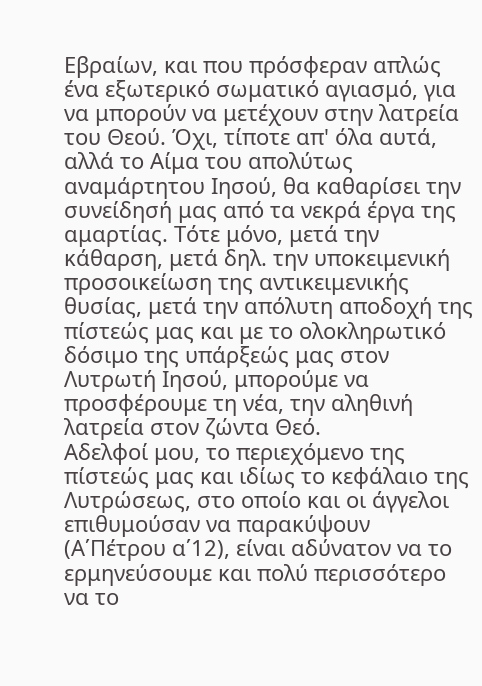Εβραίων, και που πρόσφεραν απλώς ένα εξωτερικό σωματικό αγιασμό, για να μπορούν να μετέχουν στην λατρεία του Θεού. Όχι, τίποτε απ' όλα αυτά, αλλά το Αίμα του απολύτως αναμάρτητου Ιησού, θα καθαρίσει την συνείδησή μας από τα νεκρά έργα της αμαρτίας. Τότε μόνο, μετά την κάθαρση, μετά δηλ. την υποκειμενική προσοικείωση της αντικειμενικής θυσίας, μετά την απόλυτη αποδοχή της πίστεώς μας και με το ολοκληρωτικό δόσιμο της υπάρξεώς μας στον Λυτρωτή Ιησού, μπορούμε να προσφέρουμε τη νέα, την αληθινή λατρεία στον ζώντα Θεό.
Αδελφοί μου, το περιεχόμενο της πίστεώς μας και ιδίως το κεφάλαιο της Λυτρώσεως, στο οποίο και οι άγγελοι επιθυμούσαν να παρακύψουν (Α΄Πέτρου α΄12), είναι αδύνατον να το ερμηνεύσουμε και πολύ περισσότερο να το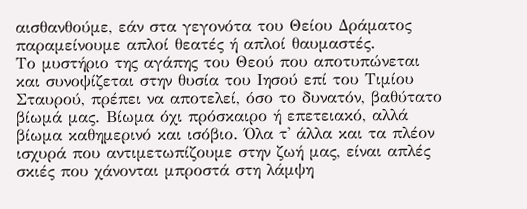αισθανθούμε, εάν στα γεγονότα του Θείου Δράματος παραμείνουμε απλοί θεατές ή απλοί θαυμαστές.
Το μυστήριο της αγάπης του Θεού που αποτυπώνεται και συνοψίζεται στην θυσία του Ιησού επί του Τιμίου Σταυρού, πρέπει να αποτελεί, όσο το δυνατόν, βαθύτατο βίωμά μας. Βίωμα όχι πρόσκαιρο ή επετειακό, αλλά βίωμα καθημερινό και ισόβιο. Όλα τ' άλλα και τα πλέον ισχυρά που αντιμετωπίζουμε στην ζωή μας, είναι απλές σκιές που χάνονται μπροστά στη λάμψη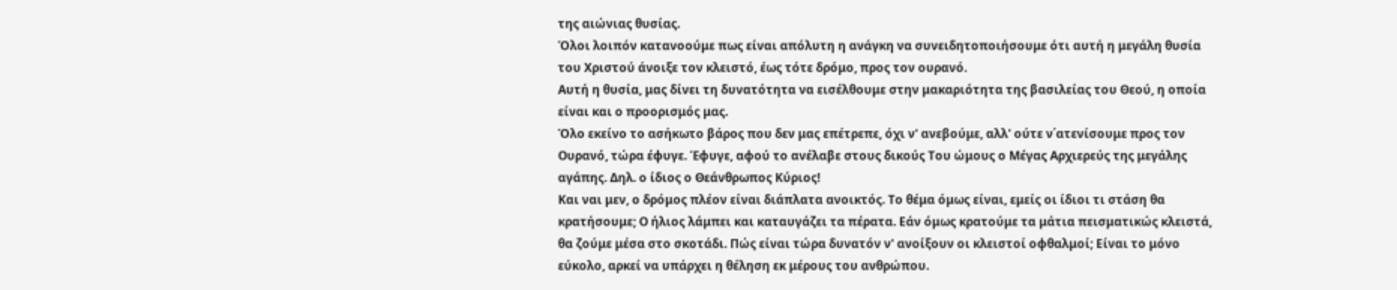της αιώνιας θυσίας.
Όλοι λοιπόν κατανοούμε πως είναι απόλυτη η ανάγκη να συνειδητοποιήσουμε ότι αυτή η μεγάλη θυσία του Χριστού άνοιξε τον κλειστό, έως τότε δρόμο, προς τον ουρανό.
Αυτή η θυσία, μας δίνει τη δυνατότητα να εισέλθουμε στην μακαριότητα της βασιλείας του Θεού, η οποία είναι και ο προορισμός μας.
Όλο εκείνο το ασήκωτο βάρος που δεν μας επέτρεπε, όχι ν' ανεβούμε, αλλ' ούτε ν΄ατενίσουμε προς τον Ουρανό, τώρα έφυγε. Έφυγε, αφού το ανέλαβε στους δικούς Του ώμους ο Μέγας Αρχιερεύς της μεγάλης αγάπης. Δηλ. ο ίδιος ο Θεάνθρωπος Κύριος!
Και ναι μεν, ο δρόμος πλέον είναι διάπλατα ανοικτός. Το θέμα όμως είναι, εμείς οι ίδιοι τι στάση θα κρατήσουμε; Ο ήλιος λάμπει και καταυγάζει τα πέρατα. Εάν όμως κρατούμε τα μάτια πεισματικώς κλειστά, θα ζούμε μέσα στο σκοτάδι. Πώς είναι τώρα δυνατόν ν' ανοίξουν οι κλειστοί οφθαλμοί; Είναι το μόνο εύκολο, αρκεί να υπάρχει η θέληση εκ μέρους του ανθρώπου.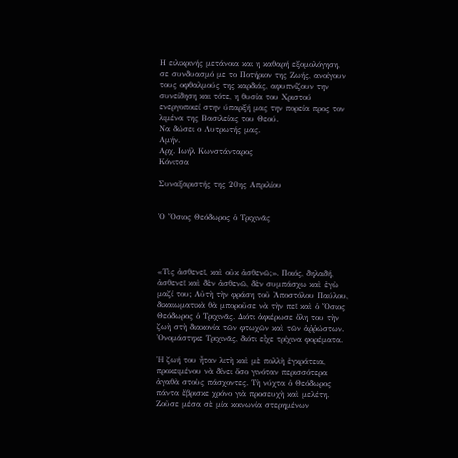Η ειλικρινής μετάνοια και η καθαρή εξομολόγηση, σε συνδυασμό με το Ποτήριον της Ζωής, ανοίγουν τους οφθαλμούς της καρδιάς, αφυπνίζουν την συνείδηση και τότε, η θυσία του Χριστού ενεργοποιεί στην ύπαρξή μας την πορεία προς τον λιμένα της Βασιλείας του Θεού.
Να δώσει ο Λυτρωτής μας.
Αμήν.
Αρχ. Ιωήλ Κωνστάνταρος
Κόνιτσα

Συναξαριστής της 20ης Απριλίου


Ὁ Ὅσιος Θεόδωρος ὁ Τριχινᾶς




«Τὶς ἀσθενεῖ, καὶ οὐκ ἀσθενῶ;». Ποιός, δηλαδή, ἀσθενεῖ καὶ δὲν ἀσθενῶ, δὲν συμπάσχω καὶ ἐγὼ μαζί του; Αὐτὴ τὴν φράση τοῦ Ἀποστόλου Παύλου, δικαιωματικὰ θὰ μποροῦσε νὰ τὴν πεῖ καὶ ὁ Ὅσιος Θεόδωρος ὁ Τριχινᾶς. Διότι ἀφιέρωσε ὅλη του τὴν ζωὴ στὴ διακονία τῶν φτωχῶν καὶ τῶν ἀῤῥώστων. Ὀνομάστηκε Τριχινᾶς, διότι εἶχε τρίχινα φορέματα.

Ἡ ζωή του ἦταν λιτὴ καὶ μὲ πολλὴ ἐγκράτεια, προκειμένου νὰ δίνει ὅσο γινόταν περισσότερα ἀγαθὰ στοὺς πάσχοντες. Τὴ νύχτα ὁ Θεόδωρος πάντα ἔβρισκε χρόνο γιὰ προσευχὴ καὶ μελέτη. Ζοῦσε μέσα σὲ μία κοινωνία στερημένων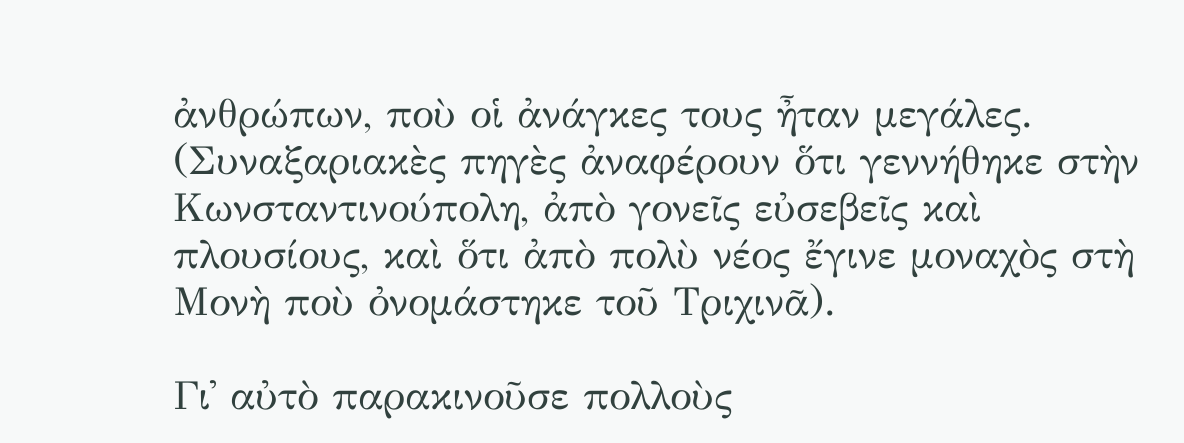ἀνθρώπων, ποὺ οἱ ἀνάγκες τους ἦταν μεγάλες.
(Συναξαριακὲς πηγὲς ἀναφέρουν ὅτι γεννήθηκε στὴν Κωνσταντινούπολη, ἀπὸ γονεῖς εὐσεβεῖς καὶ πλουσίους, καὶ ὅτι ἀπὸ πολὺ νέος ἔγινε μοναχὸς στὴ Μονὴ ποὺ ὀνομάστηκε τοῦ Τριχινᾶ).

Γι᾿ αὐτὸ παρακινοῦσε πολλοὺς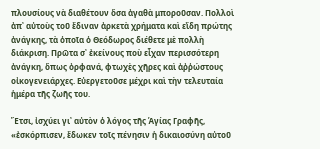πλουσίους νὰ διαθέτουν ὅσα ἀγαθὰ μποροῦσαν. Πολλοὶ ἀπ᾿ αὐτοὺς τοῦ ἔδιναν ἀρκετὰ χρήματα καὶ εἴδη πρώτης ἀνάγκης, τὰ ὁποῖα ὁ Θεόδωρος διέθετε μὲ πολλὴ διάκριση. Πρῶτα σ᾿ ἐκείνους ποὺ εἶχαν περισσότερη ἀνάγκη, ὅπως ὀρφανά, φτωχὲς χῆρες καὶ ἀῤῥώστους οἰκογενειάρχες. Εὐεργετοῦσε μέχρι καὶ τὴν τελευταία ἡμέρα τῆς ζωῆς του.

Ἔτσι, ἰσχύει γι᾿ αὐτὸν ὁ λόγος τῆς Ἁγίας Γραφῆς, «ἐσκόρπισεν, ἔδωκεν τοῖς πένησιν ἡ δικαιοσύνη αὐτοῦ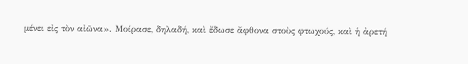μένει εἰς τὸν αἰῶνα». Μοίρασε, δηλαδή, καὶ ἔδωσε ἄφθονα στοὺς φτωχούς, καὶ ἡ ἀρετή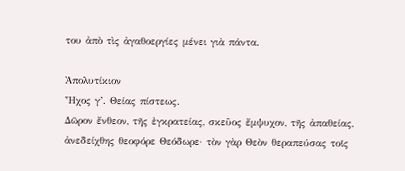του ἀπὸ τὶς ἀγαθοεργίες μένει γιὰ πάντα.

Ἀπολυτίκιον
Ἦχος γ’. Θείας πίστεως.
Δῶρον ἔνθεον, τῆς ἐγκρατείας, σκεῦος ἔμψυχον, τῆς ἀπαθείας, ἀνεδείχθης θεοφόρε Θεόδωρε· τὸν γὰρ Θεὸν θεραπεύσας τοῖς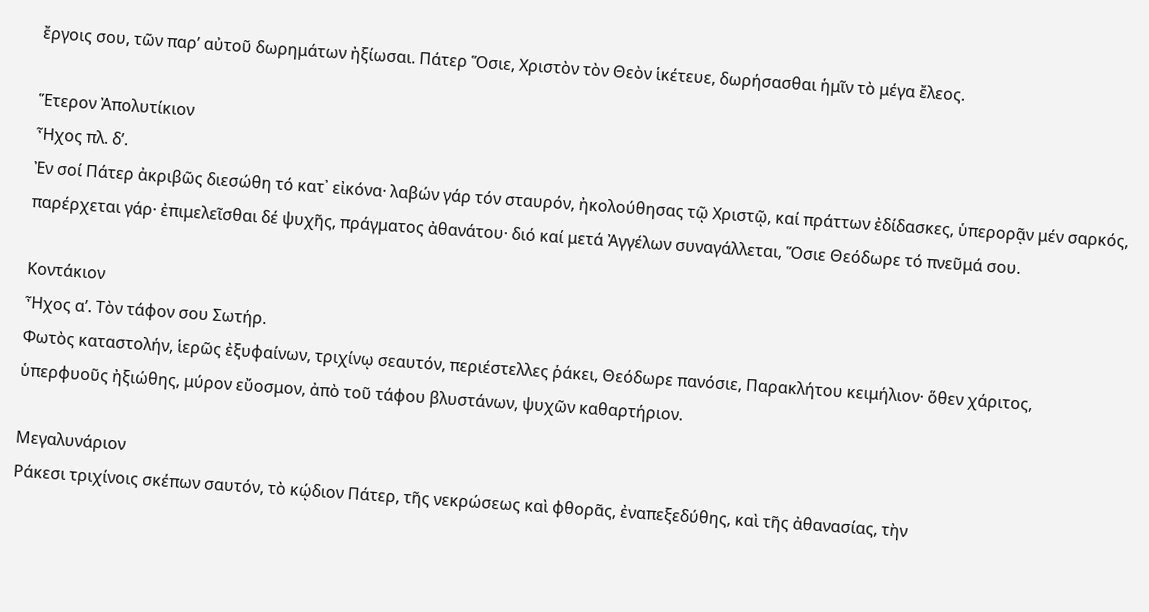ἔργοις σου, τῶν παρ’ αὐτοῦ δωρημάτων ἠξίωσαι. Πάτερ Ὅσιε, Χριστὸν τὸν Θεὸν ἱκέτευε, δωρήσασθαι ἡμῖν τὸ μέγα ἔλεος.

Ἕτερον Ἀπολυτίκιον
Ἦχος πλ. δ’.
Ἐν σοί Πάτερ ἀκριβῶς διεσώθη τό κατ᾽ εἰκόνα· λαβών γάρ τόν σταυρόν, ἠκολούθησας τῷ Χριστῷ, καί πράττων ἐδίδασκες, ὑπερορᾷν μέν σαρκός, παρέρχεται γάρ· ἐπιμελεῖσθαι δέ ψυχῆς, πράγματος ἀθανάτoυ· διό καί μετά Ἀγγέλων συναγάλλεται, Ὅσιε Θεόδωρε τό πνεῦμά σου.

Κοντάκιον
Ἦχος α’. Τὸν τάφον σου Σωτήρ.
Φωτὸς καταστολήν, ἱερῶς ἐξυφαίνων, τριχίνῳ σεαυτόν, περιέστελλες ῥάκει, Θεόδωρε πανόσιε, Παρακλήτου κειμήλιον· ὅθεν χάριτος, ὑπερφυοῦς ἠξιώθης, μύρον εὔοσμον, ἀπὸ τοῦ τάφου βλυστάνων, ψυχῶν καθαρτήριον.

Μεγαλυνάριον
Ράκεσι τριχίνοις σκέπων σαυτόν, τὸ κῴδιον Πάτερ, τῆς νεκρώσεως καὶ φθορᾶς, ἐναπεξεδύθης, καὶ τῆς ἀθανασίας, τὴν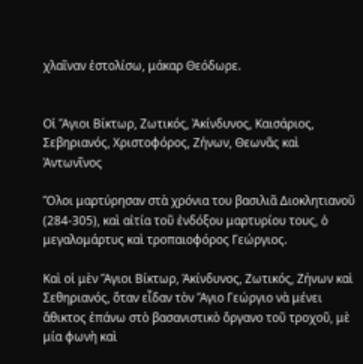χλαῖναν ἐστολίσω, μάκαρ Θεόδωρε.


Οἱ Ἅγιοι Βίκτωρ, Ζωτικός, Ἀκίνδυνος, Καισάριος, Σεβηριανός, Χριστοφόρος, Ζήνων, Θεωνᾶς καὶ Ἀντωνῖνος

Ὅλοι μαρτύρησαν στὰ χρόνια του βασιλιᾶ Διοκλητιανοῦ (284-305), καὶ αἰτία τοῦ ἐνδόξου μαρτυρίου τους, ὁ μεγαλομάρτυς καὶ τροπαιοφόρος Γεώργιος.

Καὶ οἱ μὲν Ἅγιοι Βίκτωρ, Ἀκίνδυνος, Ζωτικός, Ζήνων καὶ Σεθηριανός, ὅταν εἶδαν τὸν Ἅγιο Γεώργιο νὰ μένει ἄθικτος ἐπάνω στὸ βασανιστικὸ ὄργανο τοῦ τροχοῦ, μὲ μία φωνὴ καὶ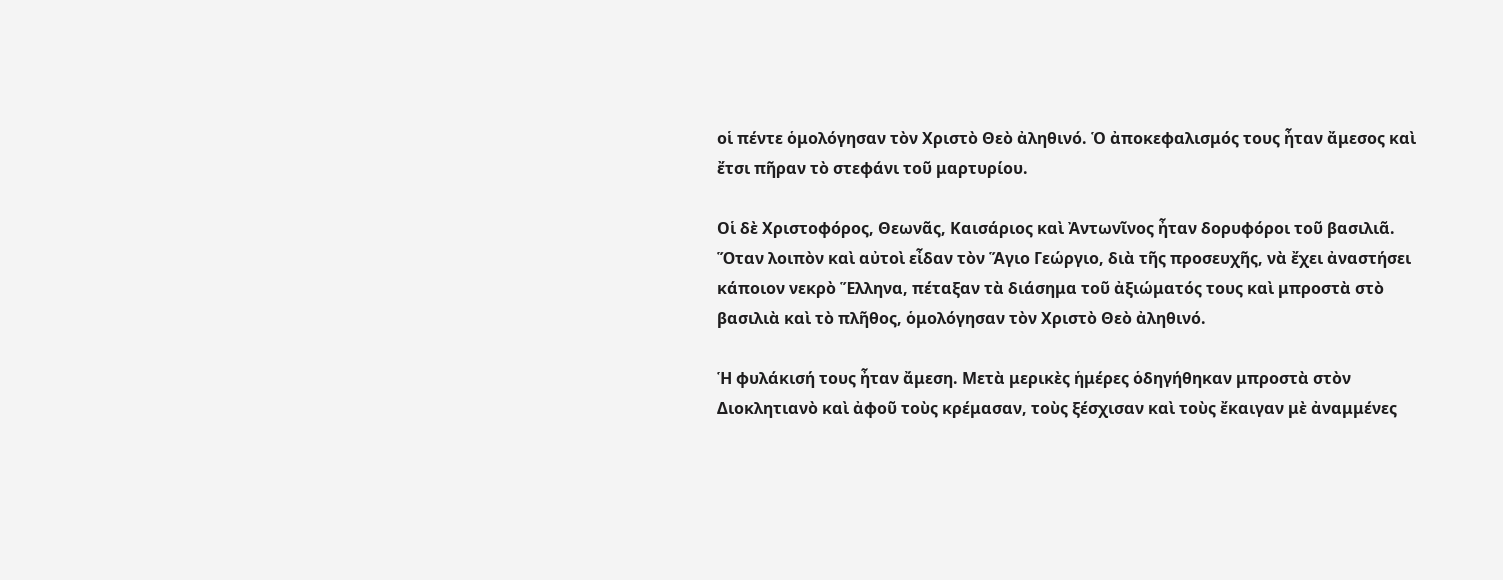οἱ πέντε ὁμολόγησαν τὸν Χριστὸ Θεὸ ἀληθινό. Ὁ ἀποκεφαλισμός τους ἦταν ἄμεσος καὶ ἔτσι πῆραν τὸ στεφάνι τοῦ μαρτυρίου.

Οἱ δὲ Χριστοφόρος, Θεωνᾶς, Καισάριος καὶ Ἀντωνῖνος ἦταν δορυφόροι τοῦ βασιλιᾶ. Ὅταν λοιπὸν καὶ αὐτοὶ εἶδαν τὸν Ἅγιο Γεώργιο, διὰ τῆς προσευχῆς, νὰ ἔχει ἀναστήσει κάποιον νεκρὸ Ἕλληνα, πέταξαν τὰ διάσημα τοῦ ἀξιώματός τους καὶ μπροστὰ στὸ βασιλιὰ καὶ τὸ πλῆθος, ὁμολόγησαν τὸν Χριστὸ Θεὸ ἀληθινό.

Ἡ φυλάκισή τους ἦταν ἄμεση. Μετὰ μερικὲς ἡμέρες ὁδηγήθηκαν μπροστὰ στὸν Διοκλητιανὸ καὶ ἀφοῦ τοὺς κρέμασαν, τοὺς ξέσχισαν καὶ τοὺς ἔκαιγαν μὲ ἀναμμένες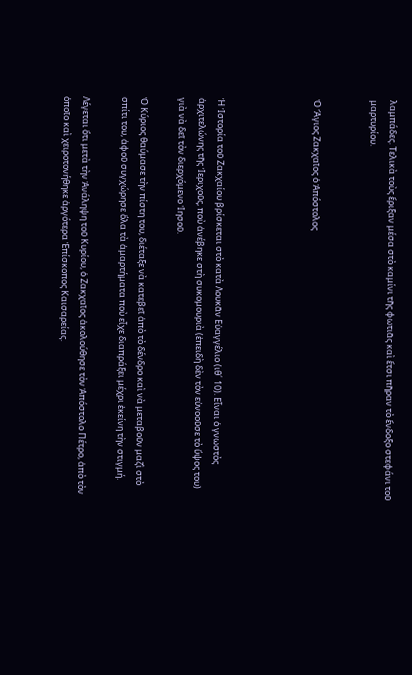λαμπάδες. Τελικὰ τοὺς ἔριξαν μέσα στὸ καμίνι τῆς φωτιᾶς καὶ ἔτσι πῆραν τὸ ἔνδοξο στεφάνι τοῦ μαρτυρίου.


Ὁ Ἅγιος Ζακχαῖος ὁ Ἀπόστολος




Ἡ Ἱστορία τοῦ Ζακχαίου βρίσκεται στὸ κατὰ Λουκᾶν Εὐαγγέλιο (ιθ´ 10). Εἶναι ὁ γνωστὸς ἀρχιτελώνης τῆς Ἱεριχοῦς, ποὺ ἀνέβηκε στὴ συκομουριὰ (ἐπειδὴ δὲν τὸν εὐνοοῦσε τὸ ὕψος του) γιὰ νὰ δεῖ τὸν διερχόμενο Ἰησοῦ.

Ὁ Κύριος θαύμασε τὴν πίστη του, διέταξε νὰ κατεβεῖ ἀπὸ τὸ δένδρο καὶ νὰ μεταβοῦν μαζὶ στὸ σπίτι του, ἀφοῦ συγχώρησε ὅλα τὰ ἁμαρτήματα ποὺ εἶχε διαπράξει μέχρι ἐκείνη τὴν στιγμή.

Λέγεται ὅτι μετὰ τὴν Ἀνάληψη τοῦ Κυρίου, ὁ Ζακχαῖος ἀκολούθησε τὸν Ἀπόστολο Πέτρο, ἀπὸ τὸν ὁποῖο καὶ χειροτονήθηκε ἀργότερα Ἐπίσκοπος Καισαρείας.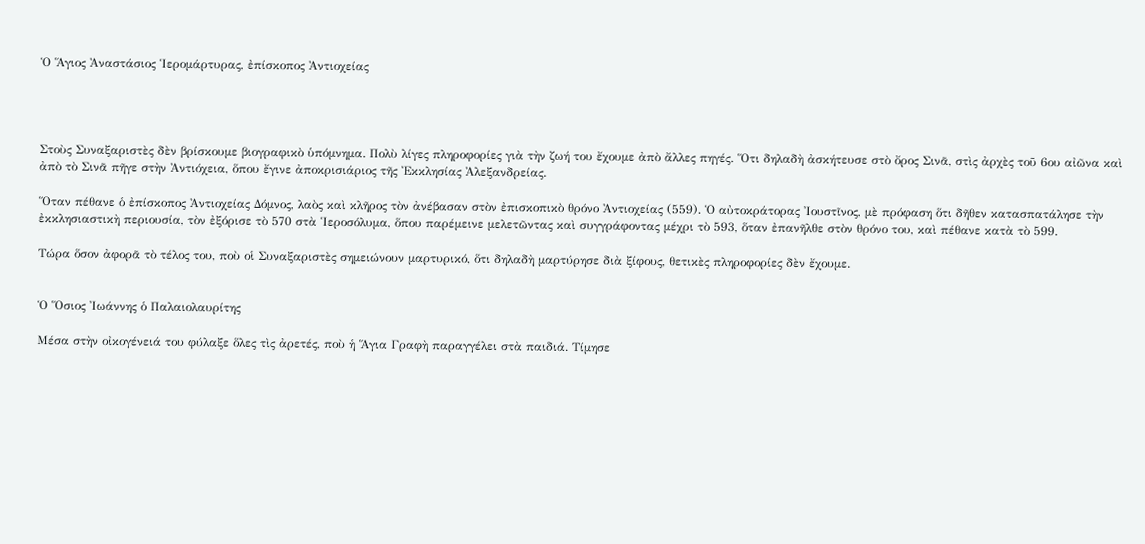Ὁ Ἅγιος Ἀναστάσιος Ἱερομάρτυρας, ἐπίσκοπος Ἀντιοχείας




Στοὺς Συναξαριστὲς δὲν βρίσκουμε βιογραφικὸ ὑπόμνημα. Πολὺ λίγες πληροφορίες γιὰ τὴν ζωή του ἔχουμε ἀπὸ ἄλλες πηγές. Ὅτι δηλαδὴ ἀσκήτευσε στὸ ὄρος Σινᾶ, στὶς ἀρχὲς τοῦ 6ου αἰῶνα καὶ ἀπὸ τὸ Σινᾶ πῆγε στὴν Ἀντιόχεια, ὅπου ἔγινε ἀποκρισιάριος τῆς Ἐκκλησίας Ἀλεξανδρείας.

Ὅταν πέθανε ὁ ἐπίσκοπος Ἀντιοχείας Δόμνος, λαὸς καὶ κλῆρος τὸν ἀνέβασαν στὸν ἐπισκοπικὸ θρόνο Ἀντιοχείας (559). Ὁ αὐτοκράτορας Ἰουστῖνος, μὲ πρόφαση ὅτι δῆθεν κατασπατάλησε τὴν ἐκκλησιαστικὴ περιουσία, τὸν ἐξόρισε τὸ 570 στὰ Ἱεροσόλυμα, ὅπου παρέμεινε μελετῶντας καὶ συγγράφοντας μέχρι τὸ 593, ὅταν ἐπανῆλθε στὸν θρόνο του, καὶ πέθανε κατὰ τὸ 599.

Τώρα ὅσον ἀφορᾶ τὸ τέλος του, ποὺ οἱ Συναξαριστὲς σημειώνουν μαρτυρικό, ὅτι δηλαδὴ μαρτύρησε διὰ ξίφους, θετικὲς πληροφορίες δὲν ἔχουμε.


Ὁ Ὅσιος Ἰωάννης ὁ Παλαιολαυρίτης

Μέσα στὴν οἰκογένειά του φύλαξε ὅλες τὶς ἀρετές, ποὺ ἡ Ἅγια Γραφὴ παραγγέλει στὰ παιδιά. Τίμησε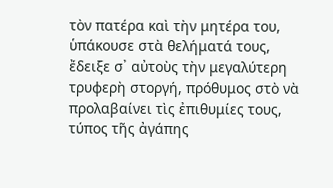τὸν πατέρα καὶ τὴν μητέρα του, ὑπάκουσε στὰ θελήματά τους, ἔδειξε σ᾿ αὐτοὺς τὴν μεγαλύτερη τρυφερὴ στοργή, πρόθυμος στὸ νὰ προλαβαίνει τὶς ἐπιθυμίες τους, τύπος τῆς ἀγάπης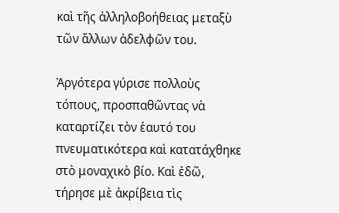καὶ τῆς ἀλληλοβοήθειας μεταξὺ τῶν ἄλλων ἀδελφῶν του.

Ἀργότερα γύρισε πολλοὺς τόπους, προσπαθῶντας νὰ καταρτίζει τὸν ἑαυτό του πνευματικότερα καὶ κατατάχθηκε στὸ μοναχικὸ βίο. Καὶ ἐδῶ, τήρησε μὲ ἀκρίβεια τὶς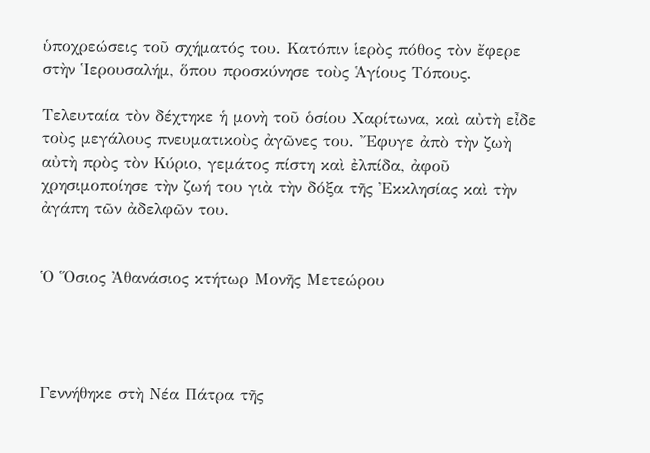ὑποχρεώσεις τοῦ σχήματός του. Κατόπιν ἱερὸς πόθος τὸν ἔφερε στὴν Ἱερουσαλήμ, ὅπου προσκύνησε τοὺς Ἁγίους Τόπους.

Τελευταία τὸν δέχτηκε ἡ μονὴ τοῦ ὁσίου Χαρίτωνα, καὶ αὐτὴ εἶδε τοὺς μεγάλους πνευματικοὺς ἀγῶνες του. Ἔφυγε ἀπὸ τὴν ζωὴ αὐτὴ πρὸς τὸν Κύριο, γεμάτος πίστη καὶ ἐλπίδα, ἀφοῦ χρησιμοποίησε τὴν ζωή του γιὰ τὴν δόξα τῆς Ἐκκλησίας καὶ τὴν ἀγάπη τῶν ἀδελφῶν του.


Ὁ Ὅσιος Ἀθανάσιος κτήτωρ Μονῆς Μετεώρου




Γεννήθηκε στὴ Νέα Πάτρα τῆς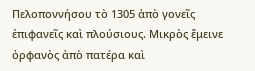Πελοποννήσου τὸ 1305 ἀπὸ γονεῖς ἐπιφανεῖς καὶ πλούσιους. Μικρὸς ἔμεινε ὀρφανὸς ἀπὸ πατέρα καὶ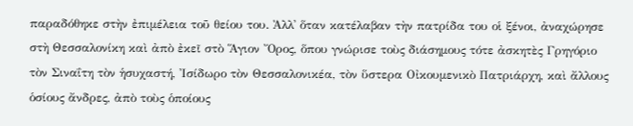παραδόθηκε στὴν ἐπιμέλεια τοῦ θείου του. Ἀλλ᾿ ὅταν κατέλαβαν τὴν πατρίδα του οἱ ξένοι, ἀναχώρησε στὴ Θεσσαλονίκη καὶ ἀπὸ ἐκεῖ στὸ Ἅγιον Ὄρος, ὅπου γνώρισε τοὺς διάσημους τότε ἀσκητὲς Γρηγόριο τὸν Σιναΐτη τὸν ἡσυχαστή, Ἰσίδωρο τὸν Θεσσαλονικέα, τὸν ὕστερα Οἰκουμενικὸ Πατριάρχη, καὶ ἄλλους ὁσίους ἄνδρες, ἀπὸ τοὺς ὁποίους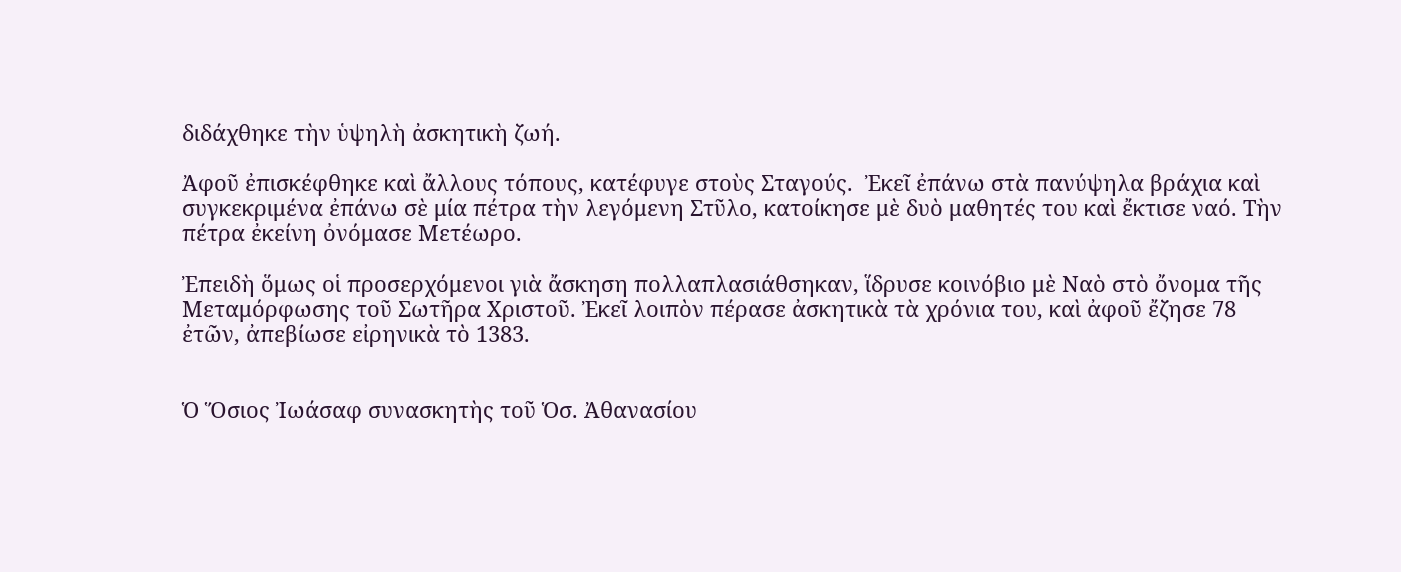διδάχθηκε τὴν ὑψηλὴ ἀσκητικὴ ζωή.

Ἀφοῦ ἐπισκέφθηκε καὶ ἄλλους τόπους, κατέφυγε στοὺς Σταγούς.  Ἐκεῖ ἐπάνω στὰ πανύψηλα βράχια καὶ συγκεκριμένα ἐπάνω σὲ μία πέτρα τὴν λεγόμενη Στῦλο, κατοίκησε μὲ δυὸ μαθητές του καὶ ἔκτισε ναό. Τὴν πέτρα ἐκείνη ὀνόμασε Μετέωρο.

Ἐπειδὴ ὅμως οἱ προσερχόμενοι γιὰ ἄσκηση πολλαπλασιάθσηκαν, ἵδρυσε κοινόβιο μὲ Ναὸ στὸ ὄνομα τῆς Μεταμόρφωσης τοῦ Σωτῆρα Χριστοῦ. Ἐκεῖ λοιπὸν πέρασε ἀσκητικὰ τὰ χρόνια του, καὶ ἀφοῦ ἔζησε 78 ἐτῶν, ἀπεβίωσε εἰρηνικὰ τὸ 1383.


Ὁ Ὅσιος Ἰωάσαφ συνασκητὴς τοῦ Ὁσ. Ἀθανασίου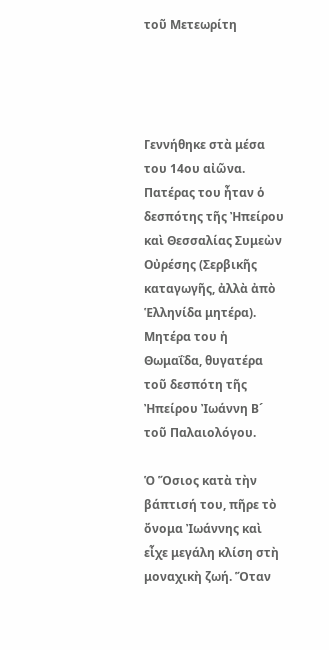τοῦ Μετεωρίτη




Γεννήθηκε στὰ μέσα του 14ου αἰῶνα. Πατέρας του ἦταν ὁ δεσπότης τῆς Ἠπείρου καὶ Θεσσαλίας Συμεὼν Οὐρέσης (Σερβικῆς καταγωγῆς, ἀλλὰ ἀπὸ Ἑλληνίδα μητέρα). Μητέρα του ἡ Θωμαΐδα, θυγατέρα τοῦ δεσπότη τῆς Ἠπείρου Ἰωάννη Β´ τοῦ Παλαιολόγου.

Ὁ Ὅσιος κατὰ τὴν βάπτισή του, πῆρε τὸ ὄνομα Ἰωάννης καὶ εἶχε μεγάλη κλίση στὴ μοναχικὴ ζωή. Ὅταν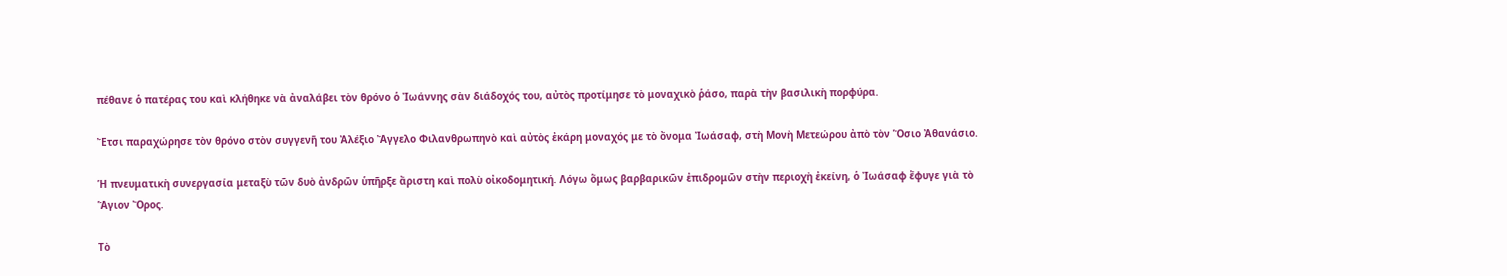πέθανε ὁ πατέρας του καὶ κλήθηκε νὰ ἀναλάβει τὸν θρόνο ὁ Ἰωάννης σὰν διάδοχός του, αὐτὸς προτίμησε τὸ μοναχικὸ ῥάσο, παρὰ τὴν βασιλικὴ πορφύρα.

Ἔτσι παραχώρησε τὸν θρόνο στὸν συγγενῆ του Ἀλέξιο Ἄγγελο Φιλανθρωπηνὸ καὶ αὐτὸς ἐκάρη μοναχός με τὸ ὄνομα Ἰωάσαφ, στὴ Μονὴ Μετεώρου ἀπὸ τὸν Ὅσιο Ἀθανάσιο.

Ἡ πνευματικὴ συνεργασία μεταξὺ τῶν δυὸ ἀνδρῶν ὑπῆρξε ἄριστη καὶ πολὺ οἰκοδομητική. Λόγω ὅμως βαρβαρικῶν ἐπιδρομῶν στὴν περιοχὴ ἐκείνη, ὁ Ἰωάσαφ ἔφυγε γιὰ τὸ Ἅγιον Ὄρος.

Τὸ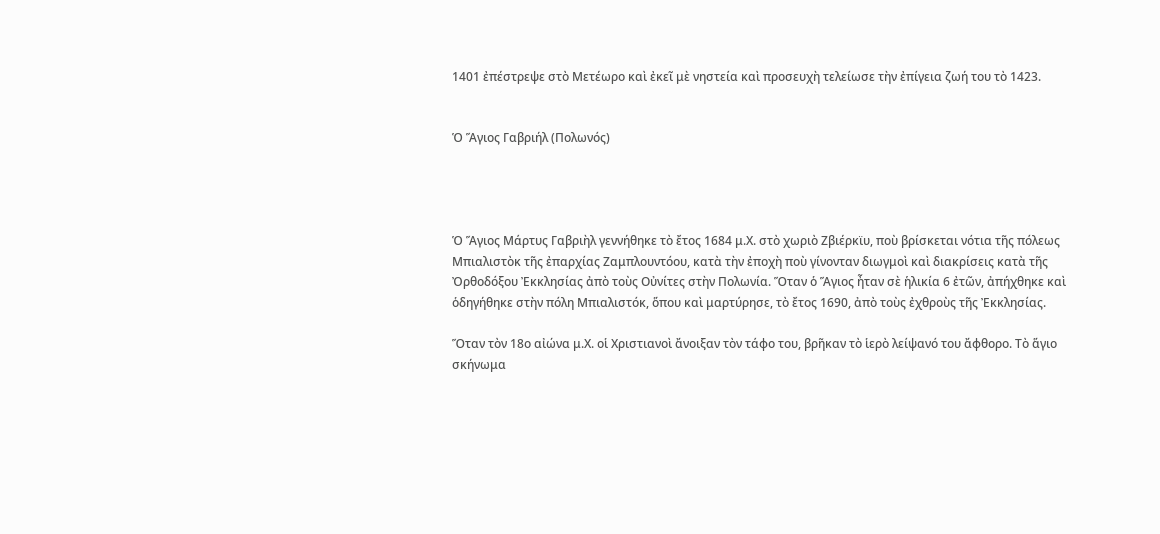1401 ἐπέστρεψε στὸ Μετέωρο καὶ ἐκεῖ μὲ νηστεία καὶ προσευχὴ τελείωσε τὴν ἐπίγεια ζωή του τὸ 1423.


Ὁ Ἅγιος Γαβριήλ (Πολωνός)




Ὁ Ἅγιος Μάρτυς Γαβριὴλ γεννήθηκε τὸ ἔτος 1684 μ.Χ. στὸ χωριὸ Ζβιέρκϊυ, ποὺ βρίσκεται νότια τῆς πόλεως Μπιαλιστὸκ τῆς ἐπαρχίας Ζαμπλουντόου, κατὰ τὴν ἐποχὴ ποὺ γίνονταν διωγμοὶ καὶ διακρίσεις κατὰ τῆς Ὀρθοδόξου Ἐκκλησίας ἀπὸ τοὺς Οὐνίτες στὴν Πολωνία. Ὅταν ὁ Ἅγιος ἦταν σὲ ἡλικία 6 ἐτῶν, ἀπήχθηκε καὶ ὁδηγήθηκε στὴν πόλη Μπιαλιστόκ, ὅπου καὶ μαρτύρησε, τὸ ἔτος 1690, ἀπὸ τοὺς ἐχθροὺς τῆς Ἐκκλησίας.

Ὅταν τὸν 18ο αἰώνα μ.Χ. οἱ Χριστιανοὶ ἄνοιξαν τὸν τάφο του, βρῆκαν τὸ ἱερὸ λείψανό του ἄφθορο. Τὸ ἅγιο σκήνωμα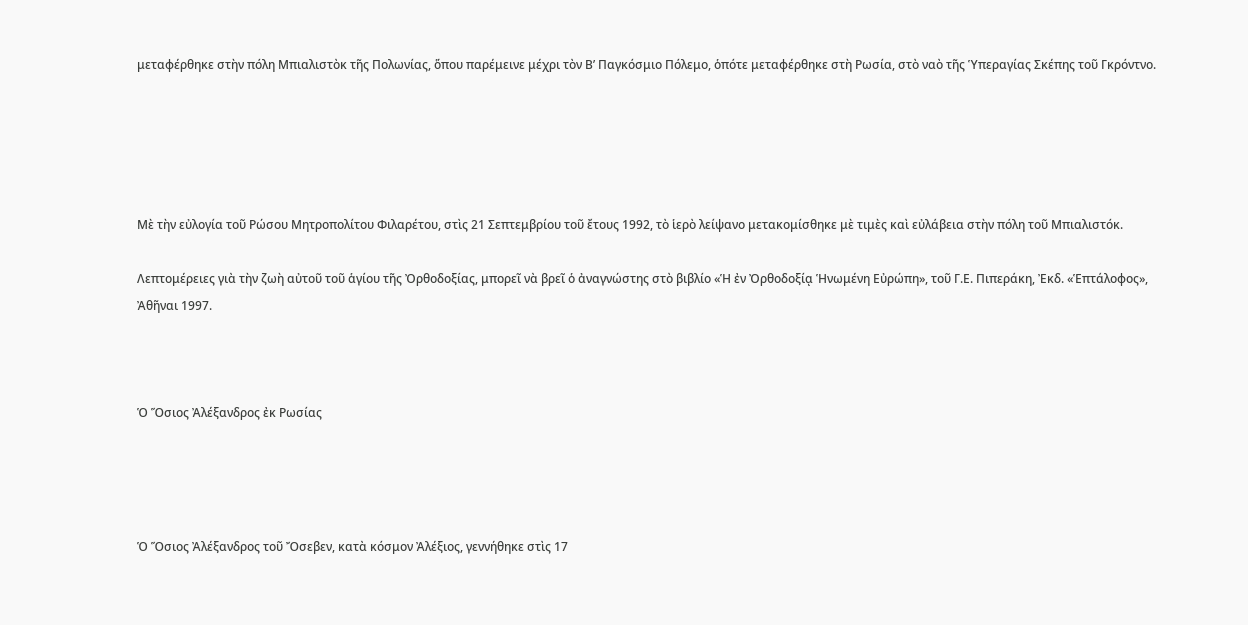μεταφέρθηκε στὴν πόλη Μπιαλιστὸκ τῆς Πολωνίας, ὅπου παρέμεινε μέχρι τὸν Β’ Παγκόσμιο Πόλεμο, ὁπότε μεταφέρθηκε στὴ Ρωσία, στὸ ναὸ τῆς Ὑπεραγίας Σκέπης τοῦ Γκρόντνο.





Μὲ τὴν εὐλογία τοῦ Ρώσου Μητροπολίτου Φιλαρέτου, στὶς 21 Σεπτεμβρίου τοῦ ἔτους 1992, τὸ ἱερὸ λείψανο μετακομίσθηκε μὲ τιμὲς καὶ εὐλάβεια στὴν πόλη τοῦ Μπιαλιστόκ.

Λεπτομέρειες γιὰ τὴν ζωὴ αὐτοῦ τοῦ ἁγίου τῆς Ὀρθοδοξίας, μπορεῖ νὰ βρεῖ ὁ ἀναγνώστης στὸ βιβλίο «Ἡ ἐν Ὀρθοδοξίᾳ Ἡνωμένη Εὐρώπη», τοῦ Γ.Ε. Πιπεράκη, Ἐκδ. «Ἑπτάλοφος», Ἀθῆναι 1997.



Ὁ Ὅσιος Ἀλέξανδρος ἐκ Ρωσίας




Ὁ Ὅσιος Ἀλέξανδρος τοῦ Ὄσεβεν, κατὰ κόσμον Ἀλέξιος, γεννήθηκε στὶς 17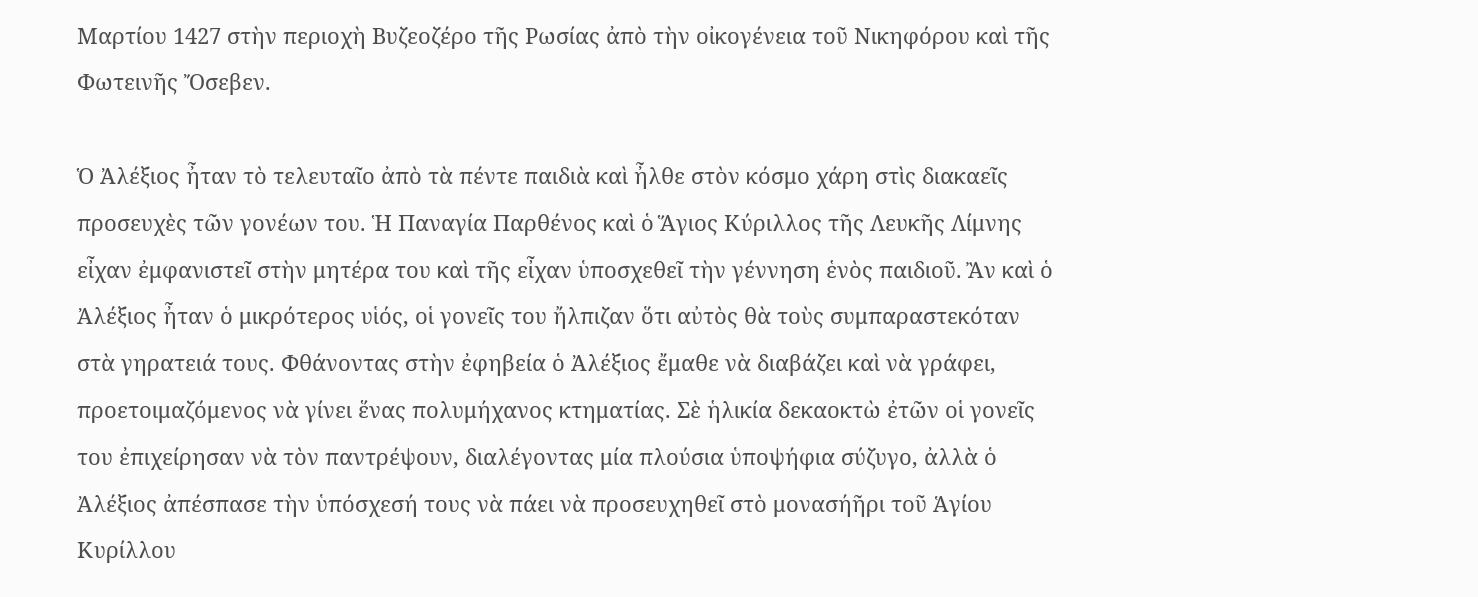Μαρτίου 1427 στὴν περιοχὴ Βυζεοζέρο τῆς Ρωσίας ἀπὸ τὴν οἰκογένεια τοῦ Νικηφόρου καὶ τῆς Φωτεινῆς Ὄσεβεν.

Ὁ Ἀλέξιος ἦταν τὸ τελευταῖο ἀπὸ τὰ πέντε παιδιὰ καὶ ἦλθε στὸν κόσμο χάρη στὶς διακαεῖς προσευχὲς τῶν γονέων του. Ἡ Παναγία Παρθένος καὶ ὁ Ἅγιος Κύριλλος τῆς Λευκῆς Λίμνης εἶχαν ἐμφανιστεῖ στὴν μητέρα του καὶ τῆς εἶχαν ὑποσχεθεῖ τὴν γέννηση ἑνὸς παιδιοῦ. Ἂν καὶ ὁ Ἀλέξιος ἦταν ὁ μικρότερος υἱός, οἱ γονεῖς του ἤλπιζαν ὅτι αὐτὸς θὰ τοὺς συμπαραστεκόταν στὰ γηρατειά τους. Φθάνοντας στὴν ἐφηβεία ὁ Ἀλέξιος ἔμαθε νὰ διαβάζει καὶ νὰ γράφει, προετοιμαζόμενος νὰ γίνει ἕνας πολυμήχανος κτηματίας. Σὲ ἡλικία δεκαοκτὼ ἐτῶν οἱ γονεῖς του ἐπιχείρησαν νὰ τὸν παντρέψουν, διαλέγοντας μία πλούσια ὑποψήφια σύζυγο, ἀλλὰ ὁ Ἀλέξιος ἀπέσπασε τὴν ὑπόσχεσή τους νὰ πάει νὰ προσευχηθεῖ στὸ μονασήῆρι τοῦ Ἁγίου Κυρίλλου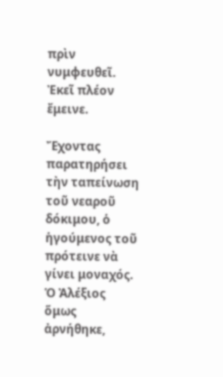πρὶν νυμφευθεῖ. Ἐκεῖ πλέον ἔμεινε.

Ἔχοντας παρατηρήσει τὴν ταπείνωση τοῦ νεαροῦ δόκιμου, ὁ ἡγούμενος τοῦ πρότεινε νὰ γίνει μοναχός. Ὁ Ἀλέξιος ὅμως ἀρνήθηκε,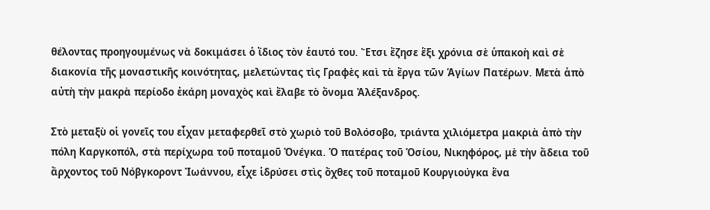θέλοντας προηγουμένως νὰ δοκιμάσει ὁ ἴδιος τὸν ἑαυτό του. Ἔτσι ἔζησε ἕξι χρόνια σὲ ὑπακοὴ καὶ σὲ διακονία τῆς μοναστικῆς κοινότητας, μελετώντας τὶς Γραφὲς καὶ τὰ ἔργα τῶν Ἁγίων Πατέρων. Μετὰ ἀπὸ αὐτὴ τὴν μακρὰ περίοδο ἐκάρη μοναχὸς καὶ ἔλαβε τὸ ὄνομα Ἀλέξανδρος.

Στὸ μεταξὺ οἱ γονεῖς του εἶχαν μεταφερθεῖ στὸ χωριὸ τοῦ Βολόσοβο, τριάντα χιλιόμετρα μακριὰ ἀπὸ τὴν πόλη Καργκοπόλ, στὰ περίχωρα τοῦ ποταμοῦ Ὀνέγκα. Ὁ πατέρας τοῦ Ὁσίου, Νικηφόρος, μὲ τὴν ἄδεια τοῦ ἄρχοντος τοῦ Νόβγκοροντ Ἰωάννου, εἶχε ἱδρύσει στὶς ὄχθες τοῦ ποταμοῦ Κουργιούγκα ἕνα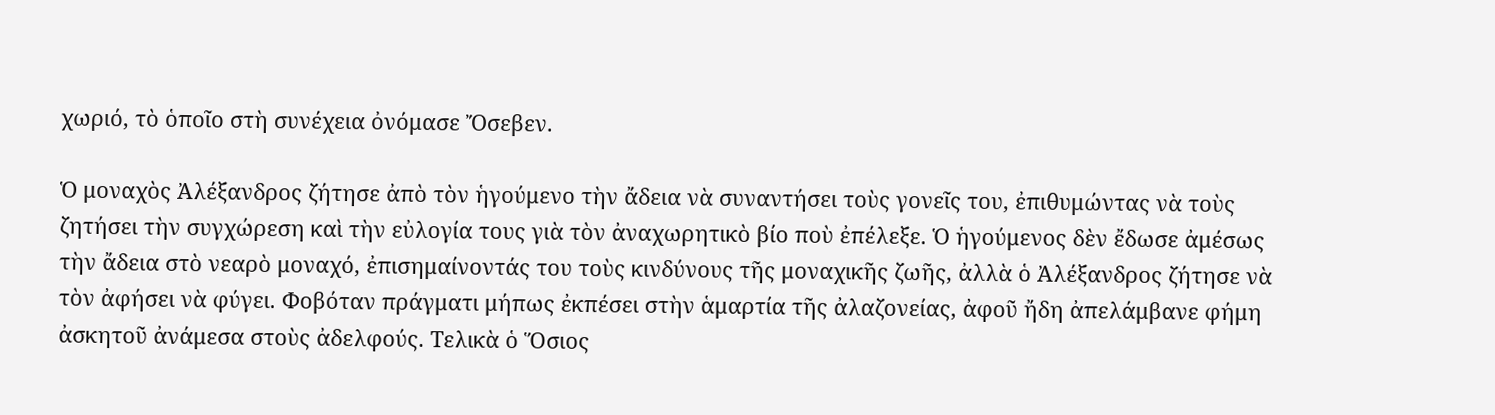χωριό, τὸ ὁποῖο στὴ συνέχεια ὀνόμασε Ὄσεβεν.

Ὁ μοναχὸς Ἀλέξανδρος ζήτησε ἀπὸ τὸν ἡγούμενο τὴν ἄδεια νὰ συναντήσει τοὺς γονεῖς του, ἐπιθυμώντας νὰ τοὺς ζητήσει τὴν συγχώρεση καὶ τὴν εὐλογία τους γιὰ τὸν ἀναχωρητικὸ βίο ποὺ ἐπέλεξε. Ὁ ἡγούμενος δὲν ἔδωσε ἀμέσως τὴν ἄδεια στὸ νεαρὸ μοναχό, ἐπισημαίνοντάς του τοὺς κινδύνους τῆς μοναχικῆς ζωῆς, ἀλλὰ ὁ Ἀλέξανδρος ζήτησε νὰ τὸν ἀφήσει νὰ φύγει. Φοβόταν πράγματι μήπως ἐκπέσει στὴν ἁμαρτία τῆς ἀλαζονείας, ἀφοῦ ἤδη ἀπελάμβανε φήμη ἀσκητοῦ ἀνάμεσα στοὺς ἀδελφούς. Τελικὰ ὁ Ὅσιος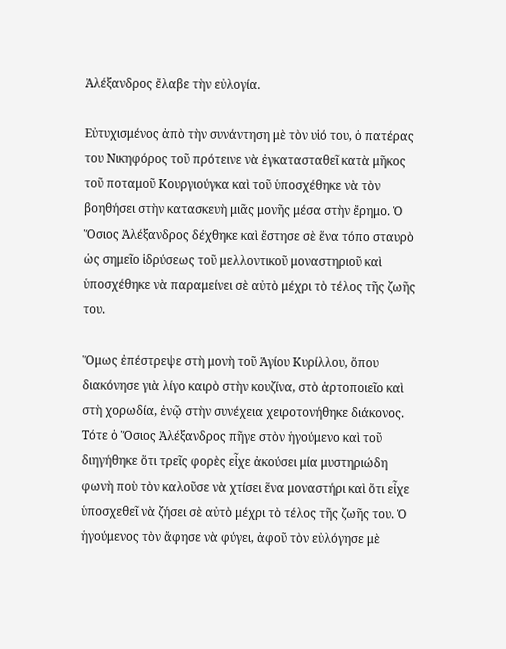Ἀλέξανδρος ἔλαβε τὴν εὐλογία.

Εὐτυχισμένος ἀπὸ τὴν συνάντηση μὲ τὸν υἱό του, ὁ πατέρας του Νικηφόρος τοῦ πρότεινε νὰ ἐγκατασταθεῖ κατὰ μῆκος τοῦ ποταμοῦ Κουργιούγκα καὶ τοῦ ὑποσχέθηκε νὰ τὸν βοηθήσει στὴν κατασκευὴ μιᾶς μονῆς μέσα στὴν ἔρημο. Ὁ Ὅσιος Ἀλέξανδρος δέχθηκε καὶ ἔστησε σὲ ἕνα τόπο σταυρὸ ὡς σημεῖο ἱδρύσεως τοῦ μελλοντικοῦ μοναστηριοῦ καὶ ὑποσχέθηκε νὰ παραμείνει σὲ αὐτὸ μέχρι τὸ τέλος τῆς ζωῆς του.

Ὅμως ἐπέστρεψε στὴ μονὴ τοῦ Ἁγίου Κυρίλλου, ὅπου διακόνησε γιὰ λίγο καιρὸ στὴν κουζίνα, στὸ ἀρτοποιεῖο καὶ στὴ χορωδία, ἐνῷ στὴν συνέχεια χειροτονήθηκε διάκονος. Τότε ὁ Ὅσιος Ἀλέξανδρος πῆγε στὸν ἡγούμενο καὶ τοῦ διηγήθηκε ὅτι τρεῖς φορὲς εἶχε ἀκούσει μία μυστηριώδη φωνὴ ποὺ τὸν καλοῦσε νὰ χτίσει ἕνα μοναστήρι καὶ ὅτι εἶχε ὑποσχεθεῖ νὰ ζήσει σὲ αὐτὸ μέχρι τὸ τέλος τῆς ζωῆς του. Ὁ ἡγούμενος τὸν ἄφησε νὰ φύγει, ἀφοῦ τὸν εὐλόγησε μὲ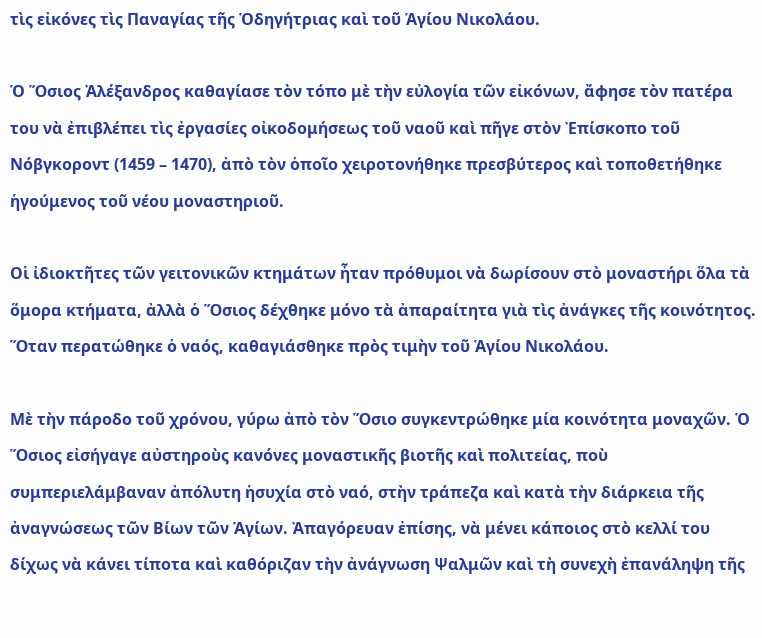τὶς εἰκόνες τὶς Παναγίας τῆς Ὁδηγήτριας καὶ τοῦ Ἁγίου Νικολάου.

Ὁ Ὅσιος Ἀλέξανδρος καθαγίασε τὸν τόπο μὲ τὴν εὐλογία τῶν εἰκόνων, ἄφησε τὸν πατέρα του νὰ ἐπιβλέπει τὶς ἐργασίες οἰκοδομήσεως τοῦ ναοῦ καὶ πῆγε στὸν Ἐπίσκοπο τοῦ Νόβγκοροντ (1459 – 1470), ἀπὸ τὸν ὁποῖο χειροτονήθηκε πρεσβύτερος καὶ τοποθετήθηκε ἡγούμενος τοῦ νέου μοναστηριοῦ.

Οἱ ἰδιοκτῆτες τῶν γειτονικῶν κτημάτων ἦταν πρόθυμοι νὰ δωρίσουν στὸ μοναστήρι ὅλα τὰ ὅμορα κτήματα, ἀλλὰ ὁ Ὅσιος δέχθηκε μόνο τὰ ἀπαραίτητα γιὰ τὶς ἀνάγκες τῆς κοινότητος. Ὅταν περατώθηκε ὁ ναός, καθαγιάσθηκε πρὸς τιμὴν τοῦ Ἁγίου Νικολάου.

Μὲ τὴν πάροδο τοῦ χρόνου, γύρω ἀπὸ τὸν Ὅσιο συγκεντρώθηκε μία κοινότητα μοναχῶν. Ὁ Ὅσιος εἰσήγαγε αὐστηροὺς κανόνες μοναστικῆς βιοτῆς καὶ πολιτείας, ποὺ συμπεριελάμβαναν ἀπόλυτη ἡσυχία στὸ ναό, στὴν τράπεζα καὶ κατὰ τὴν διάρκεια τῆς ἀναγνώσεως τῶν Βίων τῶν Ἁγίων. Ἀπαγόρευαν ἐπίσης, νὰ μένει κάποιος στὸ κελλί του δίχως νὰ κάνει τίποτα καὶ καθόριζαν τὴν ἀνάγνωση Ψαλμῶν καὶ τὴ συνεχὴ ἐπανάληψη τῆς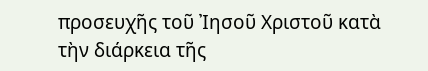προσευχῆς τοῦ Ἰησοῦ Χριστοῦ κατὰ τὴν διάρκεια τῆς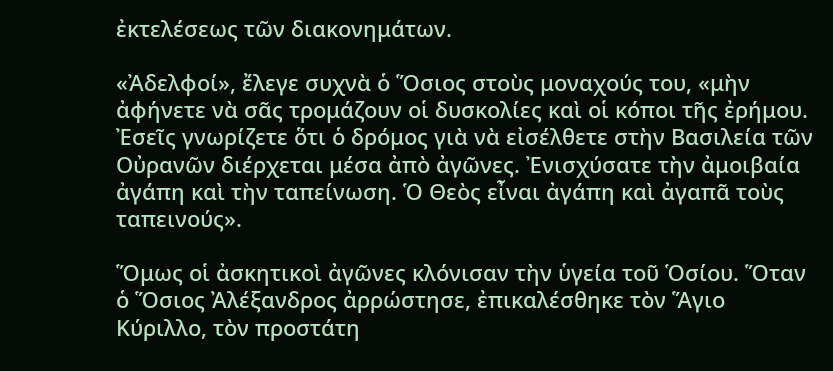ἐκτελέσεως τῶν διακονημάτων.

«Ἀδελφοί», ἔλεγε συχνὰ ὁ Ὅσιος στοὺς μοναχούς του, «μὴν ἀφήνετε νὰ σᾶς τρομάζουν οἱ δυσκολίες καὶ οἱ κόποι τῆς ἐρήμου. Ἐσεῖς γνωρίζετε ὅτι ὁ δρόμος γιὰ νὰ εἰσέλθετε στὴν Βασιλεία τῶν Οὐρανῶν διέρχεται μέσα ἀπὸ ἀγῶνες. Ἐνισχύσατε τὴν ἀμοιβαία ἀγάπη καὶ τὴν ταπείνωση. Ὁ Θεὸς εἶναι ἀγάπη καὶ ἀγαπᾶ τοὺς ταπεινούς».

Ὅμως οἱ ἀσκητικοὶ ἀγῶνες κλόνισαν τὴν ὑγεία τοῦ Ὁσίου. Ὅταν ὁ Ὅσιος Ἀλέξανδρος ἀρρώστησε, ἐπικαλέσθηκε τὸν Ἅγιο Κύριλλο, τὸν προστάτη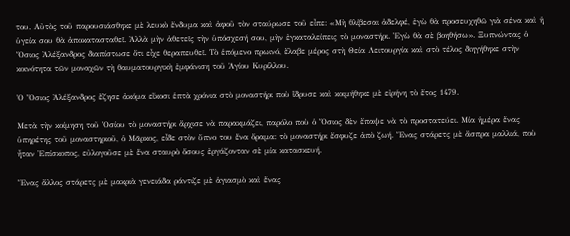του. Αὐτὸς τοῦ παρουσιάσθηκε μὲ λευκὸ ἔνδυμα καὶ ἀφοῦ τὸν σταύρωσε τοῦ εἶπε: «Μὴ θλίβεσαι ἀδελφέ, ἐγὼ θὰ προσευχηθῶ γιὰ σένα καὶ ἡ ὑγεία σου θὰ ἀποκατασταθεῖ. Ἀλλὰ μὴν ἀθετεῖς τὴν ὑπόσχεσή σου, μὴν ἐγκαταλείπεις τὸ μοναστήρι. Ἐγὼ θὰ σὲ βοηθήσω». Ξυπνώντας ὁ Ὅσιος Ἀλέξανδρος διαπίστωσε ὅτι εἶχε θεραπευθεῖ. Τὸ ἑπόμενο πρωινό, ἔλαβε μέρος στὴ Θεία Λειτουργία καὶ στὸ τέλος διηγήθηκε στὴν κοινότητα τῶν μοναχῶν τὴ θαυματουργικὴ ἐμφάνιση τοῦ Ἁγίου Κυρίλλου.

Ὁ Ὅσιος Ἀλέξανδρος ἔζησε ἀκόμα εἴκοσι ἑπτὰ χρόνια στὸ μοναστήρι ποὺ ἵδρυσε καὶ κοιμήθηκε μὲ εἰρήνη τὸ ἔτος 1479.

Μετὰ τὴν κοίμηση τοῦ Ὁσίου τὸ μοναστήρι ἄρχισε νὰ παρακμάζει, παρόλο ποὺ ὁ Ὅσιος δὲν ἔπαψε νὰ τὸ προστατεύει. Μία ἡμέρα ἕνας ὑπηρέτης τοῦ μοναστηριοῦ, ὁ Μᾶρκος, εἶδε στὸν ὕπνο του ἕνα ὅραμα: τὸ μοναστήρι ἔσφυζε ἀπὸ ζωή. Ἕνας στάρετς μὲ ἄσπρα μαλλιά, ποὺ ἦταν Ἐπίσκοπος, εὐλογοῦσε μὲ ἕνα σταυρὸ ὅσους ἐργάζονταν σὲ μία κατασκευή.

Ἕνας ἄλλος στάρετς μὲ μακριὰ γενειάδα ράντιζε μὲ ἁγιασμὸ καὶ ἕνας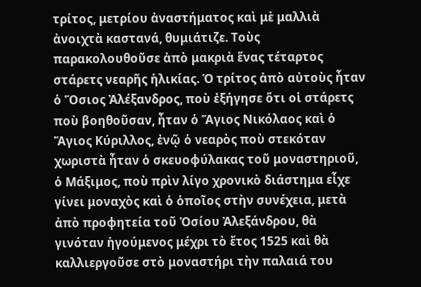τρίτος, μετρίου ἀναστήματος καὶ μὲ μαλλιὰ ἀνοιχτὰ καστανά, θυμιάτιζε. Τοὺς παρακολουθοῦσε ἀπὸ μακριὰ ἕνας τέταρτος στάρετς νεαρῆς ἡλικίας. Ὁ τρίτος ἀπὸ αὐτοὺς ἦταν ὁ Ὅσιος Ἀλέξανδρος, ποὺ ἐξήγησε ὅτι οἱ στάρετς ποὺ βοηθοῦσαν, ἦταν ὁ Ἅγιος Νικόλαος καὶ ὁ Ἅγιος Κύριλλος, ἐνῷ ὁ νεαρὸς ποὺ στεκόταν χωριστὰ ἦταν ὁ σκευοφύλακας τοῦ μοναστηριοῦ, ὁ Μάξιμος, ποὺ πρὶν λίγο χρονικὸ διάστημα εἶχε γίνει μοναχὸς καὶ ὁ ὁποῖος στὴν συνέχεια, μετὰ ἀπὸ προφητεία τοῦ Ὁσίου Ἀλεξάνδρου, θὰ γινόταν ἡγούμενος μέχρι τὸ ἔτος 1525 καὶ θὰ καλλιεργοῦσε στὸ μοναστήρι τὴν παλαιά του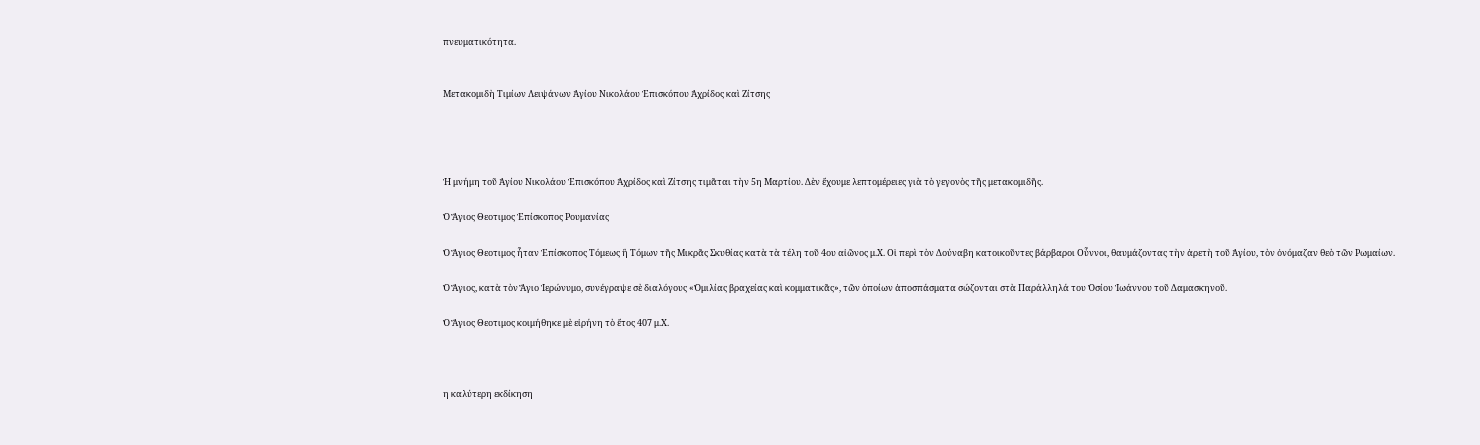πνευματικότητα.


Μετακομιδὴ Τιμίων Λειψάνων Ἁγίου Νικολάου Ἐπισκόπου Ἀχρίδος καὶ Ζίτσης




Ἡ μνήμη τοῦ Ἁγίου Νικολάου Ἐπισκόπου Ἀχρίδος καὶ Ζίτσης τιμᾶται τὴν 5η Μαρτίου. Δὲν ἔχουμε λεπτομέρειες γιὰ τὸ γεγονὸς τῆς μετακομιδῆς.

Ὁ Ἅγιος Θεοτιμος Ἐπίσκοπος Ρουμανίας

Ὁ Ἅγιος Θεοτιμος ἦταν Ἐπίσκοπος Τόμεως ἢ Τόμων τῆς Μικρᾶς Σκυθίας κατὰ τὰ τέλη τοῦ 4ου αἰῶνος μ.Χ. Οἱ περὶ τὸν Δούναβη κατοικοῦντες βάρβαροι Οὗννοι, θαυμάζοντας τὴν ἀρετὴ τοῦ Ἁγίου, τὸν ὀνόμαζαν θεὸ τῶν Ρωμαίων.

Ὁ Ἅγιος, κατὰ τὸν Ἅγιο Ἱερώνυμο, συνέγραψε σὲ διαλόγους «Ὁμιλίας βραχείας καὶ κομματικᾶς», τῶν ὁποίων ἀποσπάσματα σώζονται στὰ Παράλληλά του Ὁσίου Ἰωάννου τοῦ Δαμασκηνοῦ.

Ὁ Ἅγιος Θεοτιμος κοιμήθηκε μὲ εἰρήνη τὸ ἔτος 407 μ.Χ.



η καλύτερη εκδίκηση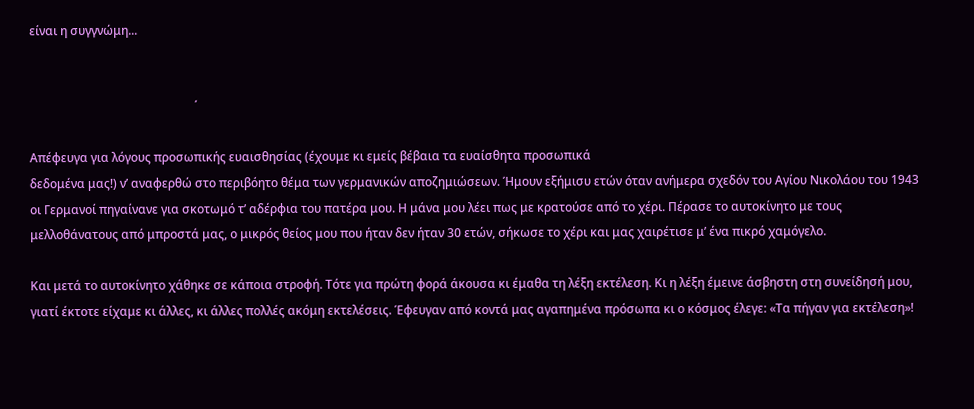είναι η συγγνώμη...


                                                       ΄

Απέφευγα για λόγους προσωπικής ευαισθησίας (έχουμε κι εμείς βέβαια τα ευαίσθητα προσωπικά
δεδομένα μας!) ν’ αναφερθώ στο περιβόητο θέμα των γερμανικών αποζημιώσεων. Ήμουν εξήμισυ ετών όταν ανήμερα σχεδόν του Αγίου Νικολάου του 1943 οι Γερμανοί πηγαίνανε για σκοτωμό τ’ αδέρφια του πατέρα μου. Η μάνα μου λέει πως με κρατούσε από το χέρι. Πέρασε το αυτοκίνητο με τους μελλοθάνατους από μπροστά μας, ο μικρός θείος μου που ήταν δεν ήταν 30 ετών, σήκωσε το χέρι και μας χαιρέτισε μ’ ένα πικρό χαμόγελο.

Και μετά το αυτοκίνητο χάθηκε σε κάποια στροφή. Τότε για πρώτη φορά άκουσα κι έμαθα τη λέξη εκτέλεση. Κι η λέξη έμεινε άσβηστη στη συνείδησή μου, γιατί έκτοτε είχαμε κι άλλες, κι άλλες πολλές ακόμη εκτελέσεις. Έφευγαν από κοντά μας αγαπημένα πρόσωπα κι ο κόσμος έλεγε: «Τα πήγαν για εκτέλεση»!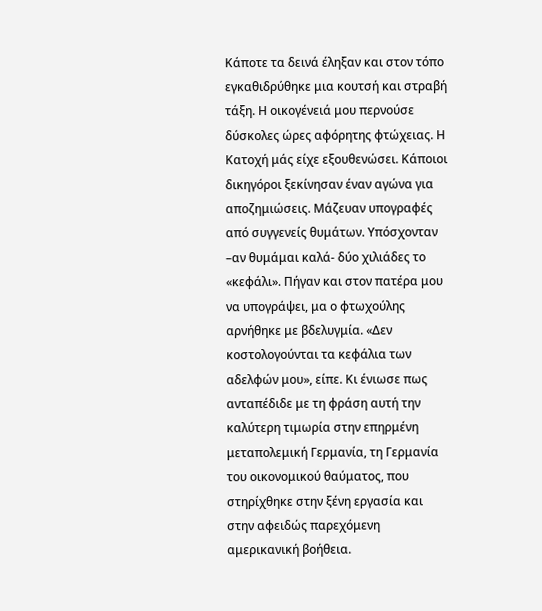Κάποτε τα δεινά έληξαν και στον τόπο εγκαθιδρύθηκε μια κουτσή και στραβή τάξη. Η οικογένειά μου περνούσε δύσκολες ώρες αφόρητης φτώχειας. Η Κατοχή μάς είχε εξουθενώσει. Κάποιοι δικηγόροι ξεκίνησαν έναν αγώνα για αποζημιώσεις. Μάζευαν υπογραφές από συγγενείς θυμάτων. Υπόσχονταν –αν θυμάμαι καλά- δύο χιλιάδες το «κεφάλι». Πήγαν και στον πατέρα μου να υπογράψει, μα ο φτωχούλης αρνήθηκε με βδελυγμία. «Δεν κοστολογούνται τα κεφάλια των αδελφών μου», είπε. Κι ένιωσε πως ανταπέδιδε με τη φράση αυτή την καλύτερη τιμωρία στην επηρμένη μεταπολεμική Γερμανία, τη Γερμανία του οικονομικού θαύματος, που στηρίχθηκε στην ξένη εργασία και στην αφειδώς παρεχόμενη αμερικανική βοήθεια.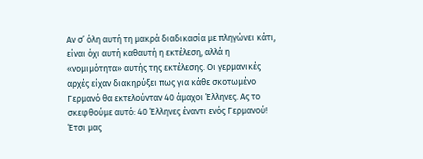Αν σ’ όλη αυτή τη μακρά διαδικασία με πληγώνει κάτι, είναι όχι αυτή καθαυτή η εκτέλεση, αλλά η «νομιμότητα» αυτής της εκτέλεσης. Οι γερμανικές αρχές είχαν διακηρύξει πως για κάθε σκοτωμένο Γερμανό θα εκτελούνταν 40 άμαχοι Έλληνες. Ας το σκεφθούμε αυτό: 40 Έλληνες έναντι ενός Γερμανού! Έτσι μας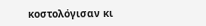κοστολόγισαν κι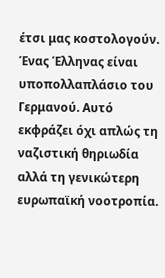έτσι μας κοστολογούν. Ένας Έλληνας είναι υποπολλαπλάσιο του Γερμανού. Αυτό εκφράζει όχι απλώς τη ναζιστική θηριωδία αλλά τη γενικώτερη ευρωπαϊκή νοοτροπία.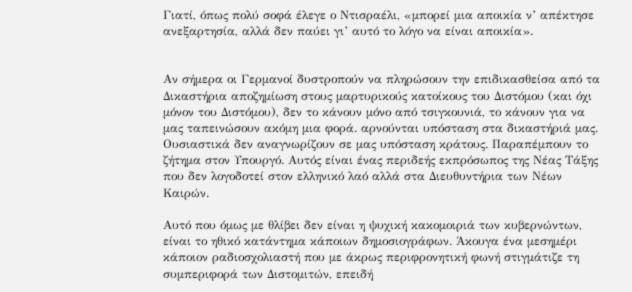Γιατί, όπως πολύ σοφά έλεγε ο Ντισραέλι, «μπορεί μια αποικία ν’ απέκτησε ανεξαρτησία, αλλά δεν παύει γι’ αυτό το λόγο να είναι αποικία».


Αν σήμερα οι Γερμανοί δυστροπούν να πληρώσουν την επιδικασθείσα από τα Δικαστήρια αποζημίωση στους μαρτυρικούς κατοίκους του Διστόμου (και όχι μόνον του Διστόμου), δεν το κάνουν μόνο από τσιγκουνιά, το κάνουν για να μας ταπεινώσουν ακόμη μια φορά. αρνούνται υπόσταση στα δικαστήριά μας. Ουσιαστικά δεν αναγνωρίζουν σε μας υπόσταση κράτους. Παραπέμπουν το ζήτημα στον Υπουργό. Αυτός είναι ένας περιδεής εκπρόσωπος της Νέας Τάξης που δεν λογοδοτεί στον ελληνικό λαό αλλά στα Διευθυντήρια των Νέων Καιρών.

Αυτό που όμως με θλίβει δεν είναι η ψυχική κακομοιριά των κυβερνώντων, είναι το ηθικό κατάντημα κάποιων δημοσιογράφων. Άκουγα ένα μεσημέρι κάποιον ραδιοσχολιαστή που με άκρως περιφρονητική φωνή στιγμάτιζε τη συμπεριφορά των Διστομιτών, επειδή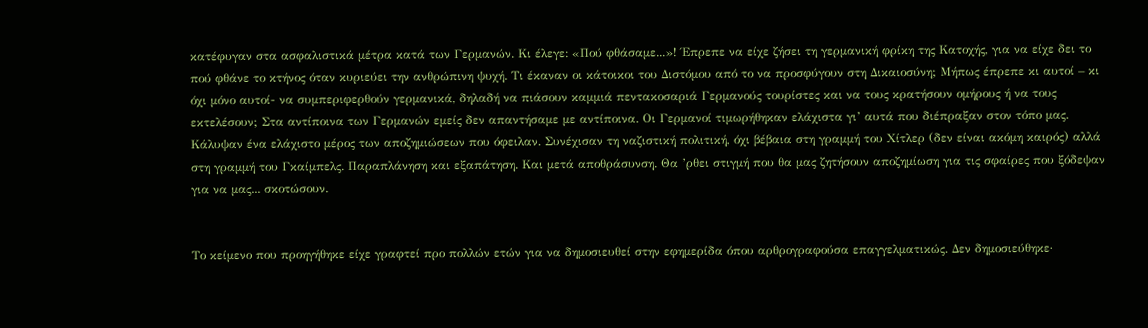κατέφυγαν στα ασφαλιστικά μέτρα κατά των Γερμανών. Κι έλεγε: «Πού φθάσαμε...»! Έπρεπε να είχε ζήσει τη γερμανική φρίκη της Κατοχής, για να είχε δει το πού φθάνε το κτήνος όταν κυριεύει την ανθρώπινη ψυχή. Τι έκαναν οι κάτοικοι του Διστόμου από το να προσφύγουν στη Δικαιοσύνη; Μήπως έπρεπε κι αυτοί – κι όχι μόνο αυτοί- να συμπεριφερθούν γερμανικά, δηλαδή να πιάσουν καμμιά πεντακοσαριά Γερμανούς τουρίστες και να τους κρατήσουν ομήρους ή να τους εκτελέσουν; Στα αντίποινα των Γερμανών εμείς δεν απαντήσαμε με αντίποινα. Οι Γερμανοί τιμωρήθηκαν ελάχιστα γι’ αυτά που διέπραξαν στον τόπο μας. Κάλυψαν ένα ελάχιστο μέρος των αποζημιώσεων που όφειλαν. Συνέχισαν τη ναζιστική πολιτική, όχι βέβαια στη γραμμή του Χίτλερ (δεν είναι ακόμη καιρός) αλλά στη γραμμή του Γκαίμπελς. Παραπλάνηση και εξαπάτηση. Και μετά αποθράσυνση. Θα ’ρθει στιγμή που θα μας ζητήσουν αποζημίωση για τις σφαίρες που ξόδεψαν για να μας... σκοτώσουν.


Το κείμενο που προηγήθηκε είχε γραφτεί προ πολλών ετών για να δημοσιευθεί στην εφημερίδα όπου αρθρογραφούσα επαγγελματικώς. Δεν δημοσιεύθηκε·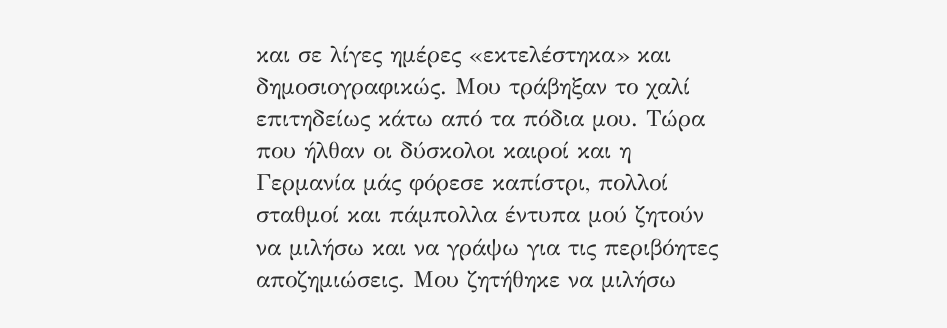και σε λίγες ημέρες «εκτελέστηκα» και δημοσιογραφικώς. Μου τράβηξαν το χαλί επιτηδείως κάτω από τα πόδια μου. Τώρα που ήλθαν οι δύσκολοι καιροί και η Γερμανία μάς φόρεσε καπίστρι, πολλοί σταθμοί και πάμπολλα έντυπα μού ζητούν να μιλήσω και να γράψω για τις περιβόητες αποζημιώσεις. Μου ζητήθηκε να μιλήσω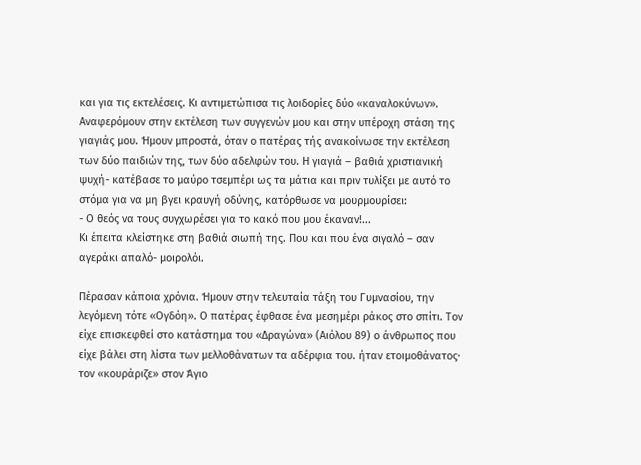και για τις εκτελέσεις. Κι αντιμετώπισα τις λοιδορίες δύο «καναλοκύνων».
Αναφερόμουν στην εκτέλεση των συγγενών μου και στην υπέροχη στάση της γιαγιάς μου. Ήμουν μπροστά, όταν ο πατέρας τής ανακοίνωσε την εκτέλεση των δύο παιδιών της, των δύο αδελφών του. Η γιαγιά – βαθιά χριστιανική ψυχή- κατέβασε το μαύρο τσεμπέρι ως τα μάτια και πριν τυλίξει με αυτό το στόμα για να μη βγει κραυγή οδύνης, κατόρθωσε να μουρμουρίσει:
- Ο θεός να τους συγχωρέσει για το κακό που μου έκαναν!...
Κι έπειτα κλείστηκε στη βαθιά σιωπή της. Που και που ένα σιγαλό – σαν αγεράκι απαλό- μοιρολόι.

Πέρασαν κάποια χρόνια. Ήμουν στην τελευταία τάξη του Γυμνασίου, την λεγόμενη τότε «Ογδόη». Ο πατέρας έφθασε ένα μεσημέρι ράκος στο σπίτι. Τον είχε επισκεφθεί στο κατάστημα του «Δραγώνα» (Αιόλου 89) ο άνθρωπος που είχε βάλει στη λίστα των μελλοθάνατων τα αδέρφια του. ήταν ετοιμοθάνατος· τον «κουράριζε» στον Άγιο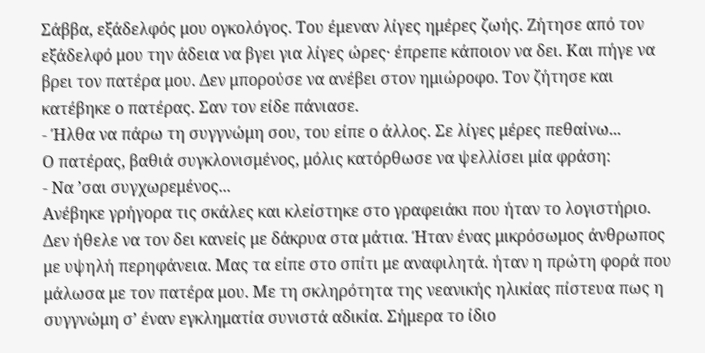Σάββα, εξάδελφός μου ογκολόγος. Του έμεναν λίγες ημέρες ζωής. Ζήτησε από τον εξάδελφό μου την άδεια να βγει για λίγες ώρες· έπρεπε κάποιον να δει. Και πήγε να βρει τον πατέρα μου. Δεν μπορούσε να ανέβει στον ημιώροφο. Τον ζήτησε και κατέβηκε ο πατέρας. Σαν τον είδε πάνιασε.
- Ήλθα να πάρω τη συγγνώμη σου, του είπε ο άλλος. Σε λίγες μέρες πεθαίνω...
Ο πατέρας, βαθιά συγκλονισμένος, μόλις κατόρθωσε να ψελλίσει μία φράση:
- Να ’σαι συγχωρεμένος...
Ανέβηκε γρήγορα τις σκάλες και κλείστηκε στο γραφειάκι που ήταν το λογιστήριο. Δεν ήθελε να τον δει κανείς με δάκρυα στα μάτια. Ήταν ένας μικρόσωμος άνθρωπος με υψηλή περηφάνεια. Μας τα είπε στο σπίτι με αναφιλητά. ήταν η πρώτη φορά που μάλωσα με τον πατέρα μου. Με τη σκληρότητα της νεανικής ηλικίας πίστευα πως η συγγνώμη σ’ έναν εγκληματία συνιστά αδικία. Σήμερα το ίδιο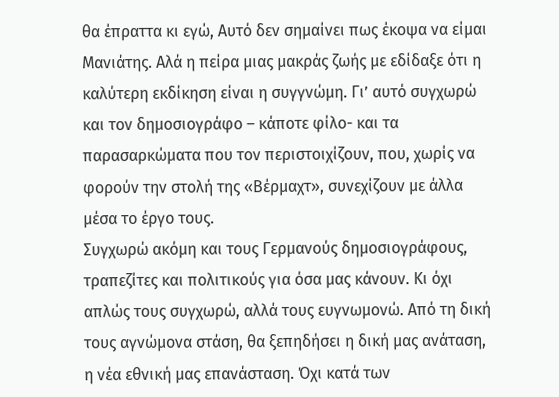θα έπραττα κι εγώ, Αυτό δεν σημαίνει πως έκοψα να είμαι Μανιάτης. Αλά η πείρα μιας μακράς ζωής με εδίδαξε ότι η καλύτερη εκδίκηση είναι η συγγνώμη. Γι’ αυτό συγχωρώ και τον δημοσιογράφο – κάποτε φίλο- και τα παρασαρκώματα που τον περιστοιχίζουν, που, χωρίς να φορούν την στολή της «Βέρμαχτ», συνεχίζουν με άλλα μέσα το έργο τους.
Συγχωρώ ακόμη και τους Γερμανούς δημοσιογράφους, τραπεζίτες και πολιτικούς για όσα μας κάνουν. Κι όχι απλώς τους συγχωρώ, αλλά τους ευγνωμονώ. Από τη δική τους αγνώμονα στάση, θα ξεπηδήσει η δική μας ανάταση, η νέα εθνική μας επανάσταση. Όχι κατά των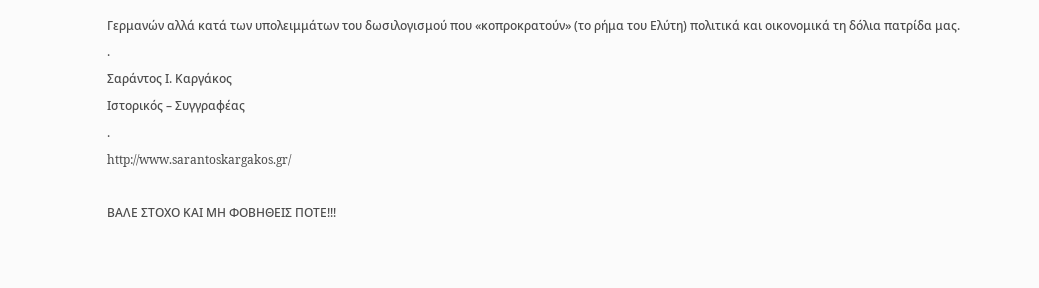Γερμανών αλλά κατά των υπολειμμάτων του δωσιλογισμού που «κοπροκρατούν» (το ρήμα του Ελύτη) πολιτικά και οικονομικά τη δόλια πατρίδα μας.
.
Σαράντος Ι. Καργάκος
Ιστορικός – Συγγραφέας
.
http://www.sarantoskargakos.gr/

ΒΑΛΕ ΣΤΟΧΟ ΚΑΙ ΜΗ ΦΟΒΗΘΕΙΣ ΠΟΤΕ!!!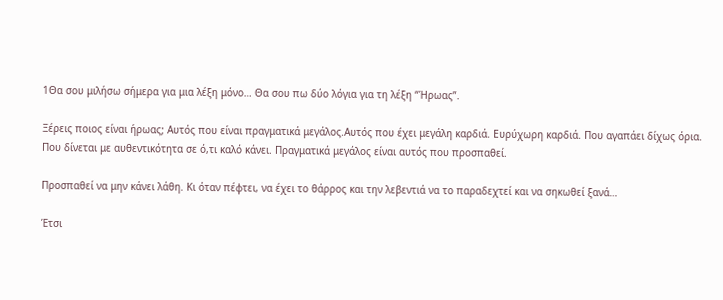1Θα σου μιλήσω σήμερα για μια λέξη μόνο… Θα σου πω δύο λόγια για τη λέξη “Ήρωας”.

Ξέρεις ποιος είναι ήρωας; Αυτός που είναι πραγματικά μεγάλος.Αυτός που έχει μεγάλη καρδιά. Ευρύχωρη καρδιά. Που αγαπάει δίχως όρια. Που δίνεται με αυθεντικότητα σε ό,τι καλό κάνει. Πραγματικά μεγάλος είναι αυτός που προσπαθεί.

Προσπαθεί να μην κάνει λάθη. Κι όταν πέφτει, να έχει το θάρρος και την λεβεντιά να το παραδεχτεί και να σηκωθεί ξανά…

Έτσι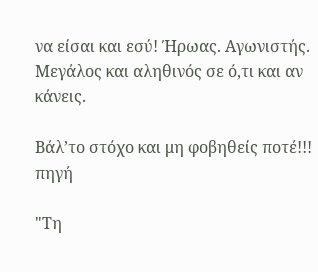να είσαι και εσύ! Ήρωας. Αγωνιστής. Μεγάλος και αληθινός σε ό,τι και αν κάνεις.

Βάλ’το στόχο και μη φοβηθείς ποτέ!!!
πηγή

"Τη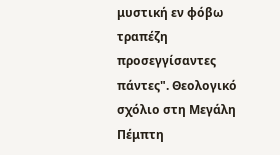μυστική εν φόβω τραπέζη προσεγγίσαντες πάντες". Θεολογικό σχόλιο στη Μεγάλη Πέμπτη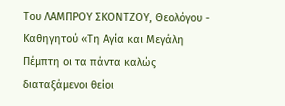Του ΛΑΜΠΡΟΥ ΣΚΟΝΤΖΟΥ, Θεολόγου - Καθηγητού «Τη Αγία και Μεγάλη Πέμπτη οι τα πάντα καλώς διαταξάμενοι θείοι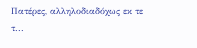Πατέρες, αλληλοδιαδόχως εκ τε τ...